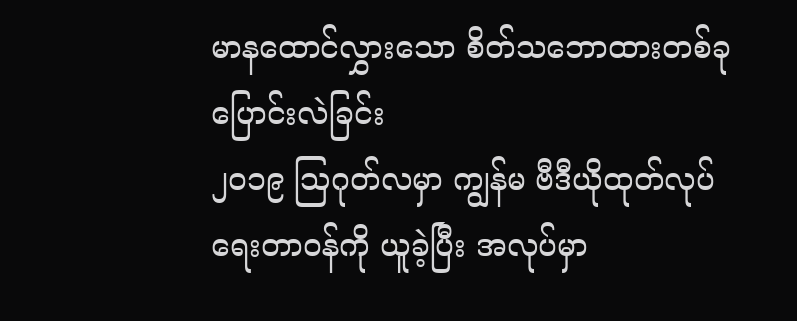မာနထောင်လွှားသော စိတ်သဘောထားတစ်ခု ပြောင်းလဲခြင်း
၂၀၁၉ ဩဂုတ်လမှာ ကျွန်မ ဗီဒီယိုထုတ်လုပ်ရေးတာဝန်ကို ယူခဲ့ပြီး အလုပ်မှာ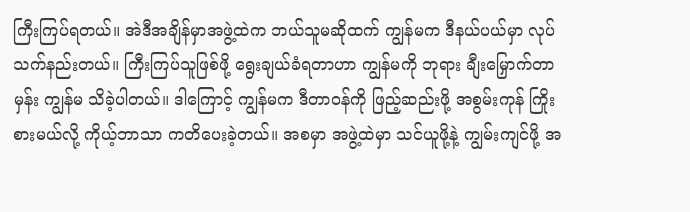ကြီးကြပ်ရတယ်။ အဲဒီအချိန်မှာအဖွဲ့ထဲက ဘယ်သူမဆိုထက် ကျွန်မက ဒီနယ်ပယ်မှာ လုပ်သက်နည်းတယ်။ ကြီးကြပ်သူဖြစ်ဖို့ ရွေးချယ်ခံရတာဟာ ကျွန်မကို ဘုရား ချီးမြှောက်တာမှန်း ကျွန်မ သိခဲ့ပါတယ်။ ဒါကြောင့် ကျွန်မက ဒီတာဝန်ကို ဖြည့်ဆည်းဖို့ အစွမ်းကုန် ကြိုးစားမယ်လို့ ကိုယ့်ဘာသာ ကတိပေးခဲ့တယ်။ အစမှာ အဖွဲ့ထဲမှာ သင်ယူဖို့နဲ့ ကျွမ်းကျင်ဖို့ အ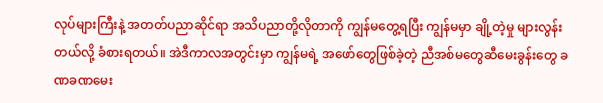လုပ်များကြီးနဲ့ အတတ်ပညာဆိုင်ရာ အသိပညာတို့လိုတာကို ကျွန်မတွေ့ရပြီး ကျွန်မမှာ ချို့တဲ့မှု များလွန်းတယ်လို့ ခံစားရတယ်။ အဲဒီကာလအတွင်းမှာ ကျွန်မရဲ့ အဖော်တွေဖြစ်ခဲ့တဲ့ ညီအစ်မတွေဆီမေးခွန်းတွေ ခဏခဏမေး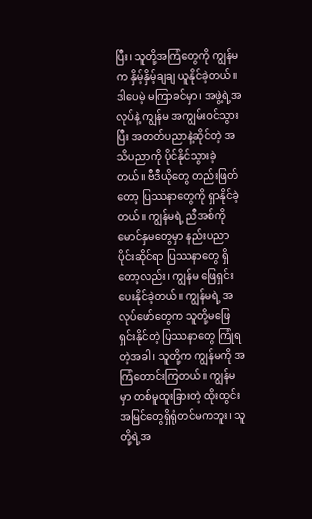ပြီး၊ သူတို့အကြံတွေကို ကျွန်မက နှိမ့်နှိမ့်ချချ ယူနိုင်ခဲ့တယ်။ ဒါပေမဲ့ မကြာခင်မှာ၊ အဖွဲ့ရဲ့အလုပ်နဲ့ ကျွန်မ အကျွမ်းဝင်သွားပြီး အတတ်ပညာနဲ့ဆိုင်တဲ့ အသိပညာကို ပိုင်နိုင်သွားခဲ့တယ်။ ဗီဒီယိုတွေ တည်းဖြတ်တော့ ပြဿနာတွေကို ရှာနိုင်ခဲ့တယ်။ ကျွန်မရဲ့ ညီအစ်ကိုမောင်နှမတွေမှာ နည်းပညာပိုင်းဆိုင်ရာ ပြဿနာတွေ ရှိတော့လည်း၊ ကျွန်မ ဖြေရှင်းပေးနိုင်ခဲ့တယ်။ ကျွန်မရဲ့ အလုပ်ဖော်တွေက သူတို့မဖြေရှင်းနိုင်တဲ့ ပြဿနာတွေ ကြုံရတဲ့အခါ၊ သူတို့က ကျွန်မကို အကြံတောင်းကြတယ်။ ကျွန်မမှာ တစ်မူထူးခြားတဲ့ ထိုးထွင်းအမြင်တွေရှိရုံတင်မကဘူး၊ သူတို့ရဲ့အ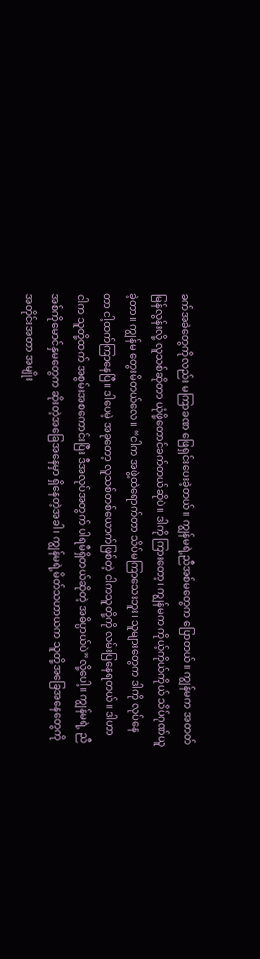ခက်အခဲတွေကိုလည်း မကြာခဏ ဖြေရှင်းပေးခဲ့တယ်။ ကျွန်မရဲ့ညီအစ်မတွေက ပြောတယ်။ ကျွန်မက အတတ်မြန်လွန်းလို့ လူသစ်ဆိုတာ ယုံဖို့တောင်ခက်တယ်ဆိုပဲ။ ဒါကို ကြားတော့၊ ကျွန်မက ကိုယ့်ကိုယ်ကိုယ် သိပ်ဂုဏ်ယူခဲ့တာ။ ကျွန်မ တွေးမိတယ်လေ။ “ငါက အဖွဲ့ထဲရောက်တာ သိပ်မကြာသေးဘူး၊ သူများတွေက ဒါကို လုပ်နေတာ ငါ့ထက်ကြာနေပြီ။ ဒါပေမဲ့ အခုတော့ လူသစ်တစ်ယောက်ဖြစ်တဲ့ ငါကသူတို့ကို လမ်းပြနေရတယ်။ ဒါဟာ ငါက သူတို့ထက် အစွမ်းအစကောင်းပြီး ဒီအလုပ်အတွက် ပါရမီရှိတယ်ဆိုတဲ့ အဓိပ္ပာယ်ပဲ”လို့ပေါ့။ ကျွန်မရဲ့ ညီအစ်ကိုမောင်နှမတွေက ဆိုးတဲ့အခြေအနေမှာ ရှိနေတဲ့အခါ၊ ကျွန်မရဲ့မိတ်သဟာယက သူတို့အခြေအနေတွေကို အတိုင်းအတာ အမျိုး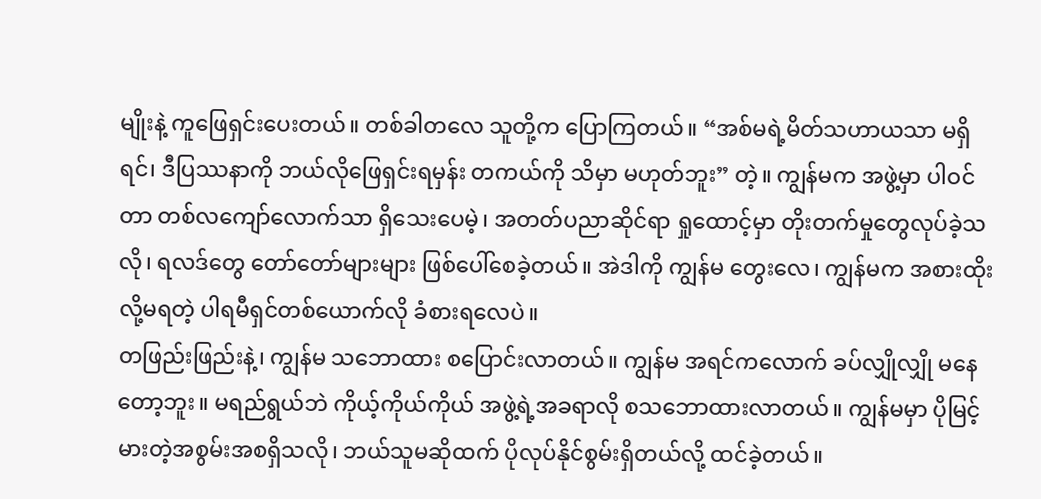မျိုးနဲ့ ကူဖြေရှင်းပေးတယ်။ တစ်ခါတလေ သူတို့က ပြောကြတယ်။ “အစ်မရဲ့မိတ်သဟာယသာ မရှိရင်၊ ဒီပြဿနာကို ဘယ်လိုဖြေရှင်းရမှန်း တကယ်ကို သိမှာ မဟုတ်ဘူး” တဲ့။ ကျွန်မက အဖွဲ့မှာ ပါဝင်တာ တစ်လကျော်လောက်သာ ရှိသေးပေမဲ့၊ အတတ်ပညာဆိုင်ရာ ရှုထောင့်မှာ တိုးတက်မှုတွေလုပ်ခဲ့သလို၊ ရလဒ်တွေ တော်တော်များများ ဖြစ်ပေါ်စေခဲ့တယ်။ အဲဒါကို ကျွန်မ တွေးလေ၊ ကျွန်မက အစားထိုးလို့မရတဲ့ ပါရမီရှင်တစ်ယောက်လို ခံစားရလေပဲ။
တဖြည်းဖြည်းနဲ့၊ ကျွန်မ သဘောထား စပြောင်းလာတယ်။ ကျွန်မ အရင်ကလောက် ခပ်လျှိုလျှို မနေတော့ဘူး။ မရည်ရွယ်ဘဲ ကိုယ့်ကိုယ်ကိုယ် အဖွဲ့ရဲ့အခရာလို စသဘောထားလာတယ်။ ကျွန်မမှာ ပိုမြင့်မားတဲ့အစွမ်းအစရှိသလို၊ ဘယ်သူမဆိုထက် ပိုလုပ်နိုင်စွမ်းရှိတယ်လို့ ထင်ခဲ့တယ်။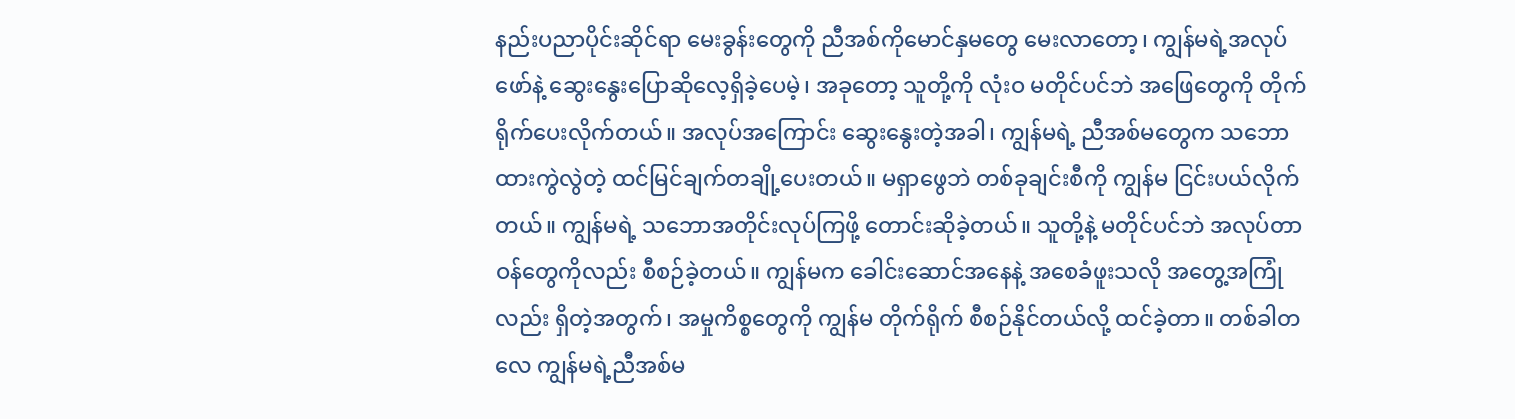နည်းပညာပိုင်းဆိုင်ရာ မေးခွန်းတွေကို ညီအစ်ကိုမောင်နှမတွေ မေးလာတော့၊ ကျွန်မရဲ့အလုပ်ဖော်နဲ့ ဆွေးနွေးပြောဆိုလေ့ရှိခဲ့ပေမဲ့၊ အခုတော့ သူတို့ကို လုံးဝ မတိုင်ပင်ဘဲ အဖြေတွေကို တိုက်ရိုက်ပေးလိုက်တယ်။ အလုပ်အကြောင်း ဆွေးနွေးတဲ့အခါ၊ ကျွန်မရဲ့ ညီအစ်မတွေက သဘောထားကွဲလွဲတဲ့ ထင်မြင်ချက်တချို့ပေးတယ်။ မရှာဖွေဘဲ တစ်ခုချင်းစီကို ကျွန်မ ငြင်းပယ်လိုက်တယ်။ ကျွန်မရဲ့ သဘောအတိုင်းလုပ်ကြဖို့ တောင်းဆိုခဲ့တယ်။ သူတို့နဲ့ မတိုင်ပင်ဘဲ အလုပ်တာဝန်တွေကိုလည်း စီစဉ်ခဲ့တယ်။ ကျွန်မက ခေါင်းဆောင်အနေနဲ့ အစေခံဖူးသလို အတွေ့အကြုံလည်း ရှိတဲ့အတွက်၊ အမှုကိစ္စတွေကို ကျွန်မ တိုက်ရိုက် စီစဉ်နိုင်တယ်လို့ ထင်ခဲ့တာ။ တစ်ခါတလေ ကျွန်မရဲ့ညီအစ်မ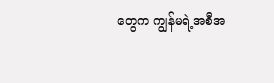တွေက ကျွန်မရဲ့အစီအ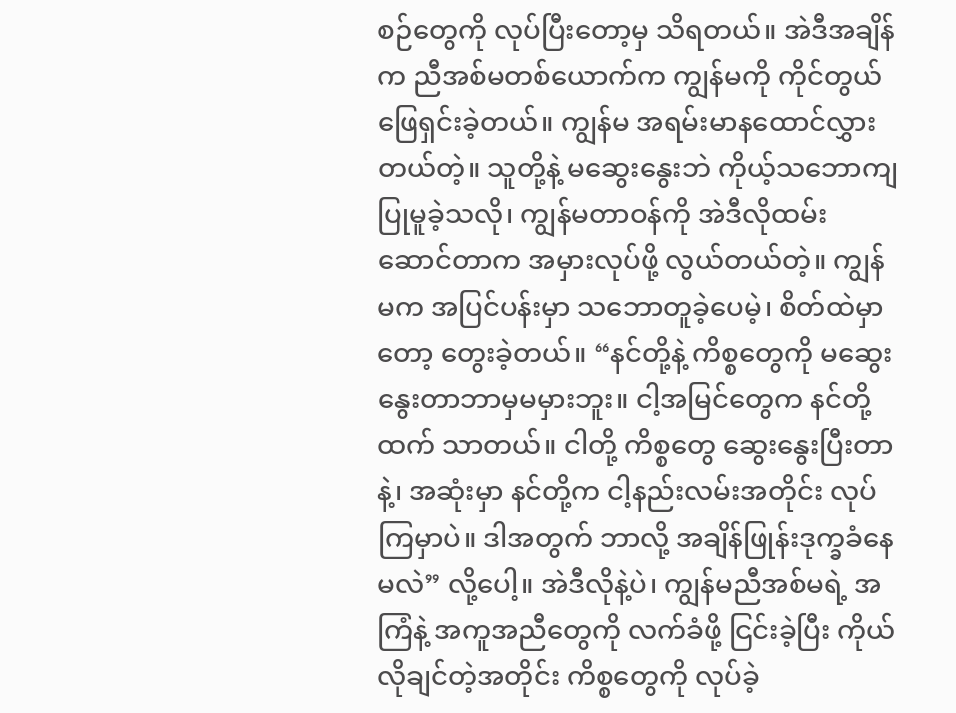စဉ်တွေကို လုပ်ပြီးတော့မှ သိရတယ်။ အဲဒီအချိန်က ညီအစ်မတစ်ယောက်က ကျွန်မကို ကိုင်တွယ်ဖြေရှင်းခဲ့တယ်။ ကျွန်မ အရမ်းမာနထောင်လွှားတယ်တဲ့။ သူတို့နဲ့ မဆွေးနွေးဘဲ ကိုယ့်သဘောကျ ပြုမူခဲ့သလို၊ ကျွန်မတာဝန်ကို အဲဒီလိုထမ်းဆောင်တာက အမှားလုပ်ဖို့ လွယ်တယ်တဲ့။ ကျွန်မက အပြင်ပန်းမှာ သဘောတူခဲ့ပေမဲ့၊ စိတ်ထဲမှာတော့ တွေးခဲ့တယ်။ “နင်တို့နဲ့ ကိစ္စတွေကို မဆွေးနွေးတာဘာမှမမှားဘူး။ ငါ့အမြင်တွေက နင်တို့ထက် သာတယ်။ ငါတို့ ကိစ္စတွေ ဆွေးနွေးပြီးတာနဲ့၊ အဆုံးမှာ နင်တို့က ငါ့နည်းလမ်းအတိုင်း လုပ်ကြမှာပဲ။ ဒါအတွက် ဘာလို့ အချိန်ဖြုန်းဒုက္ခခံနေမလဲ” လို့ပေါ့။ အဲဒီလိုနဲ့ပဲ၊ ကျွန်မညီအစ်မရဲ့ အကြံနဲ့ အကူအညီတွေကို လက်ခံဖို့ ငြင်းခဲ့ပြီး ကိုယ်လိုချင်တဲ့အတိုင်း ကိစ္စတွေကို လုပ်ခဲ့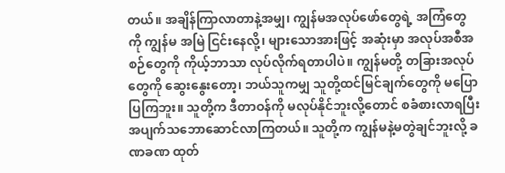တယ်။ အချိန်ကြာလာတာနဲ့အမျှ၊ ကျွန်မအလုပ်ဖော်တွေရဲ့ အကြံတွေကို ကျွန်မ အမြဲ ငြင်းနေလို့၊ များသောအားဖြင့် အဆုံးမှာ အလုပ်အစီအစဉ်တွေကို ကိုယ့်ဘာသာ လုပ်လိုက်ရတာပါပဲ။ ကျွန်မတို့ တခြားအလုပ်တွေကို ဆွေးနွေးတော့၊ ဘယ်သူကမျှ သူတို့ထင်မြင်ချက်တွေကို မပြောပြကြဘူး။ သူတို့က ဒီတာဝန်ကို မလုပ်နိုင်ဘူးလို့တောင် စခံစားလာရပြီး အပျက်သဘောဆောင်လာကြတယ်။ သူတို့က ကျွန်မနဲ့မတွဲချင်ဘူးလို့ ခဏခဏ ထုတ်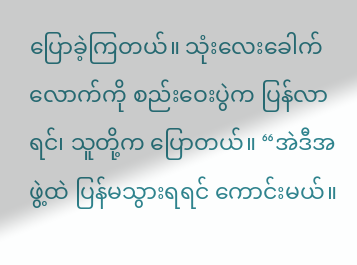ပြောခဲ့ကြတယ်။ သုံးလေးခေါက်လောက်ကို စည်းဝေးပွဲက ပြန်လာရင်၊ သူတို့က ပြောတယ်။ “အဲဒီအဖွဲ့ထဲ ပြန်မသွားရရင် ကောင်းမယ်။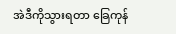အဲဒီကိုသွားရတာ ခြေကုန်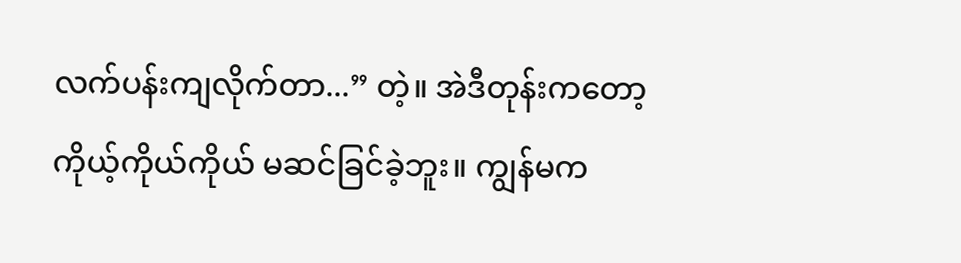လက်ပန်းကျလိုက်တာ...” တဲ့။ အဲဒီတုန်းကတော့ ကိုယ့်ကိုယ်ကိုယ် မဆင်ခြင်ခဲ့ဘူး။ ကျွန်မက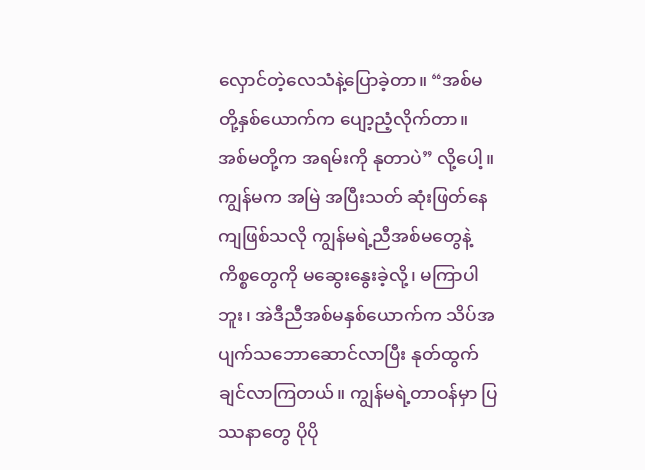လှောင်တဲ့လေသံနဲ့ပြောခဲ့တာ။ “အစ်မတို့နှစ်ယောက်က ပျော့ညံ့လိုက်တာ။ အစ်မတို့က အရမ်းကို နုတာပဲ” လို့ပေါ့။ ကျွန်မက အမြဲ အပြီးသတ် ဆုံးဖြတ်နေကျဖြစ်သလို ကျွန်မရဲ့ညီအစ်မတွေနဲ့ ကိစ္စတွေကို မဆွေးနွေးခဲ့လို့၊ မကြာပါဘူး၊ အဲဒီညီအစ်မနှစ်ယောက်က သိပ်အပျက်သဘောဆောင်လာပြီး နုတ်ထွက်ချင်လာကြတယ်။ ကျွန်မရဲ့တာဝန်မှာ ပြဿနာတွေ ပိုပို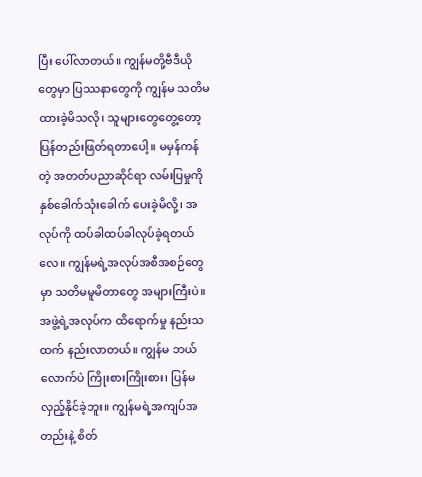ပြီး ပေါ်လာတယ်။ ကျွန်မတို့ဗီဒီယိုတွေမှာ ပြဿနာတွေကို ကျွန်မ သတိမထားခဲ့မိသလို၊ သူများတွေတွေ့တော့ ပြန်တည်းဖြတ်ရတာပေါ့။ မမှန်ကန်တဲ့ အတတ်ပညာဆိုင်ရာ လမ်းပြမှုကို နှစ်ခေါက်သုံးခေါက် ပေးခဲ့မိလို့၊ အလုပ်ကို ထပ်ခါထပ်ခါလုပ်ခဲ့ရတယ်လေ။ ကျွန်မရဲ့အလုပ်အစီအစဉ်တွေမှာ သတိမမူမိတာတွေ အများကြီးပဲ။ အဖွဲ့ရဲ့အလုပ်က ထိရောက်မှု နည်းသထက် နည်းလာတယ်။ ကျွန်မ ဘယ်လောက်ပဲ ကြိုးစားကြိုးစား၊ ပြန်မလှည့်နိုင်ခဲ့ဘူး။ ကျွန်မရဲ့အကျပ်အတည်းနဲ့ စိတ်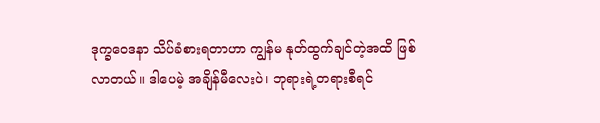ဒုက္ခဝေဒနာ သိပ်ခံစားရတာဟာ ကျွန်မ နုတ်ထွက်ချင်တဲ့အထိ ဖြစ်လာတယ်။ ဒါပေမဲ့ အချိန်မီလေးပဲ၊ ဘုရားရဲ့တရားစီရင်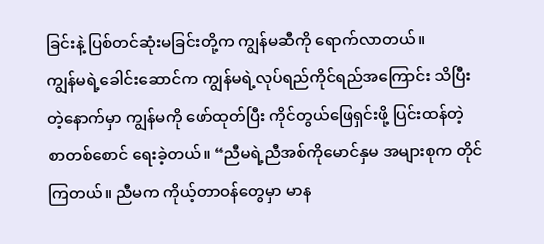ခြင်းနဲ့ ပြစ်တင်ဆုံးမခြင်းတို့က ကျွန်မဆီကို ရောက်လာတယ်။
ကျွန်မရဲ့ခေါင်းဆောင်က ကျွန်မရဲ့လုပ်ရည်ကိုင်ရည်အကြောင်း သိပြီးတဲ့နောက်မှာ ကျွန်မကို ဖော်ထုတ်ပြီး ကိုင်တွယ်ဖြေရှင်းဖို့ ပြင်းထန်တဲ့ စာတစ်စောင် ရေးခဲ့တယ်။ “ညီမရဲ့ညီအစ်ကိုမောင်နှမ အများစုက တိုင်ကြတယ်။ ညီမက ကိုယ့်တာဝန်တွေမှာ မာန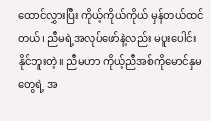ထောင်လွှားပြီး ကိုယ့်ကိုယ်ကိုယ် မှန်တယ်ထင်တယ်၊ ညီမရဲ့အလုပ်ဖော်နဲ့လည်း မပူးပေါင်းနိုင်ဘူးတဲ့။ ညီမဟာ ကိုယ့်ညီအစ်ကိုမောင်နှမတွေရဲ့ အ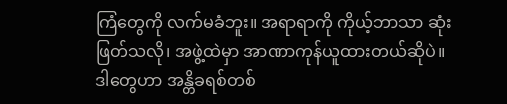ကြံတွေကို လက်မခံဘူး။ အရာရာကို ကိုယ့်ဘာသာ ဆုံးဖြတ်သလို၊ အဖွဲ့ထဲမှာ အာဏာကုန်ယူထားတယ်ဆိုပဲ။ ဒါတွေဟာ အန္တိခရစ်တစ်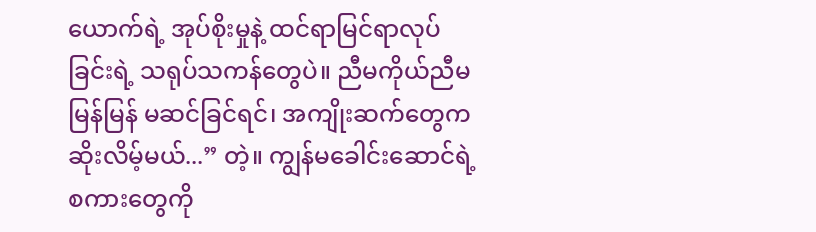ယောက်ရဲ့ အုပ်စိုးမှုနဲ့ ထင်ရာမြင်ရာလုပ်ခြင်းရဲ့ သရုပ်သကန်တွေပဲ။ ညီမကိုယ်ညီမ မြန်မြန် မဆင်ခြင်ရင်၊ အကျိုးဆက်တွေက ဆိုးလိမ့်မယ်...” တဲ့။ ကျွန်မခေါင်းဆောင်ရဲ့စကားတွေကို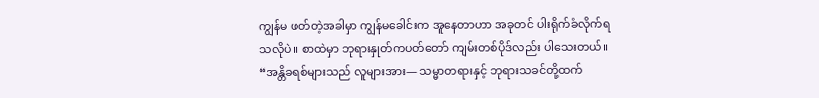ကျွန်မ ဖတ်တဲ့အခါမှာ ကျွန်မခေါင်းက အူနေတာဟာ အခုတင် ပါးရိုက်ခံလိုက်ရသလိုပဲ။ စာထဲမှာ ဘုရားနှုတ်ကပတ်တော် ကျမ်းတစ်ပိုဒ်လည်း ပါသေးတယ်။ “အန္တိခရစ်များသည် လူများအား— သမ္မာတရားနှင့် ဘုရားသခင်တို့ထက်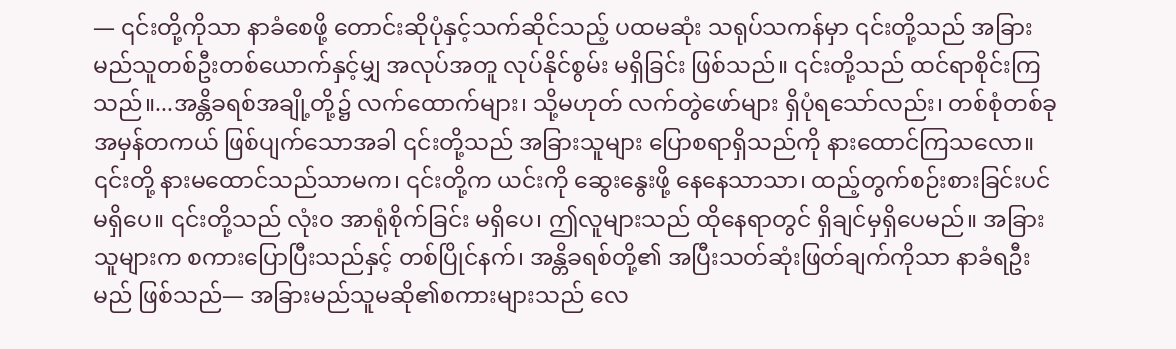— ၎င်းတို့ကိုသာ နာခံစေဖို့ တောင်းဆိုပုံနှင့်သက်ဆိုင်သည့် ပထမဆုံး သရုပ်သကန်မှာ ၎င်းတို့သည် အခြား မည်သူတစ်ဦးတစ်ယောက်နှင့်မျှ အလုပ်အတူ လုပ်နိုင်စွမ်း မရှိခြင်း ဖြစ်သည်။ ၎င်းတို့သည် ထင်ရာစိုင်းကြသည်။...အန္တိခရစ်အချို့တို့၌ လက်ထောက်များ၊ သို့မဟုတ် လက်တွဲဖော်များ ရှိပုံရသော်လည်း၊ တစ်စုံတစ်ခု အမှန်တကယ် ဖြစ်ပျက်သောအခါ ၎င်းတို့သည် အခြားသူများ ပြောစရာရှိသည်ကို နားထောင်ကြသလော။ ၎င်းတို့ နားမထောင်သည်သာမက၊ ၎င်းတို့က ယင်းကို ဆွေးနွေးဖို့ နေနေသာသာ၊ ထည့်တွက်စဉ်းစားခြင်းပင် မရှိပေ။ ၎င်းတို့သည် လုံးဝ အာရုံစိုက်ခြင်း မရှိပေ၊ ဤလူများသည် ထိုနေရာတွင် ရှိချင်မှရှိပေမည်။ အခြားသူများက စကားပြောပြီးသည်နှင့် တစ်ပြိုင်နက်၊ အန္တိခရစ်တို့၏ အပြီးသတ်ဆုံးဖြတ်ချက်ကိုသာ နာခံရဦးမည် ဖြစ်သည်— အခြားမည်သူမဆို၏စကားများသည် လေ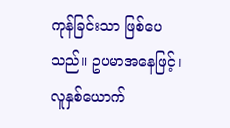ကုန်ခြင်းသာ ဖြစ်ပေသည်။ ဥပမာအနေဖြင့်၊ လူနှစ်ယောက်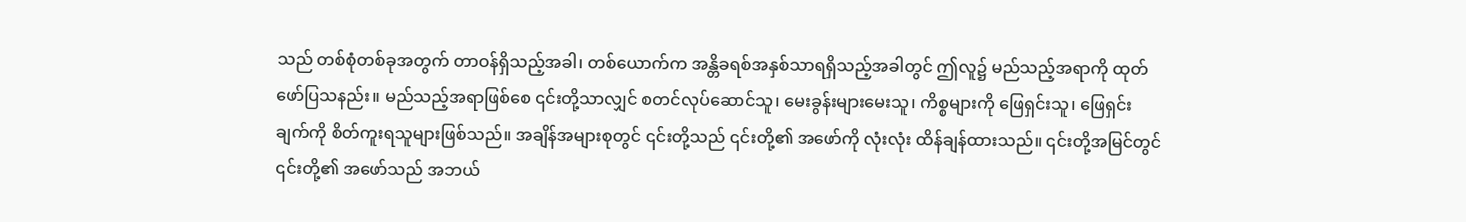သည် တစ်စုံတစ်ခုအတွက် တာဝန်ရှိသည့်အခါ၊ တစ်ယောက်က အန္တိခရစ်အနှစ်သာရရှိသည့်အခါတွင် ဤလူ၌ မည်သည့်အရာကို ထုတ်ဖော်ပြသနည်း။ မည်သည့်အရာဖြစ်စေ ၎င်းတို့သာလျှင် စတင်လုပ်ဆောင်သူ၊ မေးခွန်းများမေးသူ၊ ကိစ္စများကို ဖြေရှင်းသူ၊ ဖြေရှင်းချက်ကို စိတ်ကူးရသူများဖြစ်သည်။ အချိန်အများစုတွင် ၎င်းတို့သည် ၎င်းတို့၏ အဖော်ကို လုံးလုံး ထိန်ချန်ထားသည်။ ၎င်းတို့အမြင်တွင် ၎င်းတို့၏ အဖော်သည် အဘယ်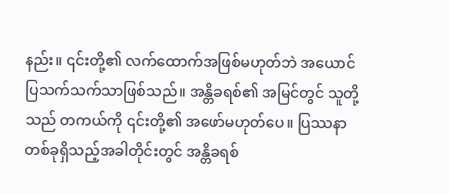နည်း။ ၎င်းတို့၏ လက်ထောက်အဖြစ်မဟုတ်ဘဲ အယောင်ပြသက်သက်သာဖြစ်သည်။ အန္တိခရစ်၏ အမြင်တွင် သူတို့သည် တကယ်ကို ၎င်းတို့၏ အဖော်မဟုတ်ပေ။ ပြဿနာတစ်ခုရှိသည့်အခါတိုင်းတွင် အန္တိခရစ်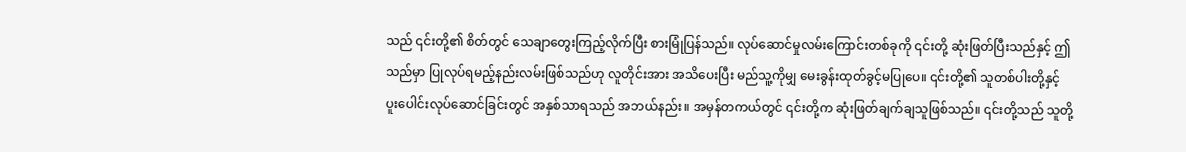သည် ၎င်းတို့၏ စိတ်တွင် သေချာတွေးကြည့်လိုက်ပြီး စားမြုံပြန်သည်။ လုပ်ဆောင်မှုလမ်းကြောင်းတစ်ခုကို ၎င်းတို့ ဆုံးဖြတ်ပြီးသည်နှင့် ဤသည်မှာ ပြုလုပ်ရမည့်နည်းလမ်းဖြစ်သည်ဟု လူတိုင်းအား အသိပေးပြီး မည်သူ့ကိုမျှ မေးခွန်းထုတ်ခွင့်မပြုပေ။ ၎င်းတို့၏ သူတစ်ပါးတို့နှင့် ပူးပေါင်းလုပ်ဆောင်ခြင်းတွင် အနှစ်သာရသည် အဘယ်နည်း။ အမှန်တကယ်တွင် ၎င်းတို့က ဆုံးဖြတ်ချက်ချသူဖြစ်သည်။ ၎င်းတို့သည် သူတို့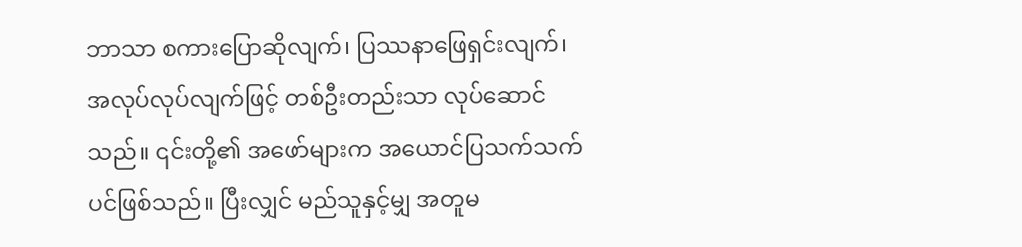ဘာသာ စကားပြောဆိုလျက်၊ ပြဿနာဖြေရှင်းလျက်၊ အလုပ်လုပ်လျက်ဖြင့် တစ်ဦးတည်းသာ လုပ်ဆောင်သည်။ ၎င်းတို့၏ အဖော်များက အယောင်ပြသက်သက်ပင်ဖြစ်သည်။ ပြီးလျှင် မည်သူနှင့်မျှ အတူမ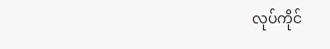လုပ်ကိုင်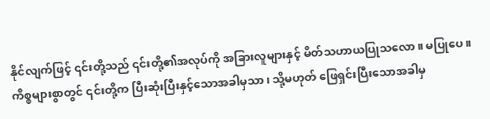နိုင်လျက်ဖြင့် ၎င်းတို့သည် ၎င်းတို့၏အလုပ်ကို အခြားလူများနှင့် မိတ်သဟာယပြုသလော။ မပြုပေ။ ကိစ္စများစွာတွင် ၎င်းတို့က ပြီးဆုံးပြီးနှင့်သောအခါမှသာ၊ သို့မဟုတ် ဖြေရှင်းပြီးသောအခါမှ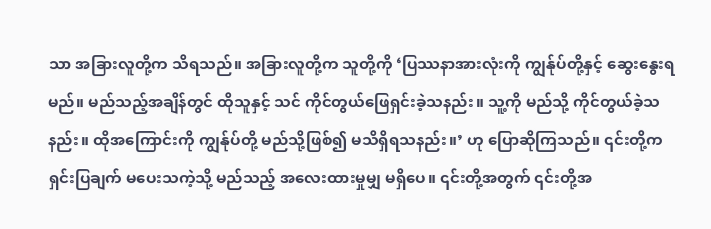သာ အခြားလူတို့က သိရသည်။ အခြားလူတို့က သူတို့ကို ‘ပြဿနာအားလုံးကို ကျွန်ုပ်တို့နှင့် ဆွေးနွေးရမည်။ မည်သည့်အချိန်တွင် ထိုသူနှင့် သင် ကိုင်တွယ်ဖြေရှင်းခဲ့သနည်း။ သူ့ကို မည်သို့ ကိုင်တွယ်ခဲ့သနည်း။ ထိုအကြောင်းကို ကျွန်ုပ်တို့ မည်သို့ဖြစ်၍ မသိရှိရသနည်း။’ ဟု ပြောဆိုကြသည်။ ၎င်းတို့က ရှင်းပြချက် မပေးသကဲ့သို့ မည်သည့် အလေးထားမှုမျှ မရှိပေ။ ၎င်းတို့အတွက် ၎င်းတို့အ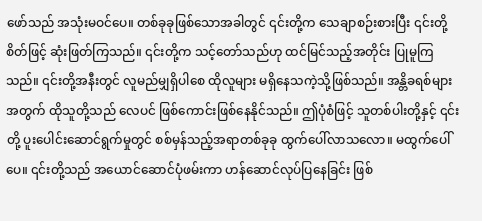ဖော်သည် အသုံးမဝင်ပေ။ တစ်ခုခုဖြစ်သောအခါတွင် ၎င်းတို့က သေချာစဉ်းစားပြီး ၎င်းတို့စိတ်ဖြင့် ဆုံးဖြတ်ကြသည်။ ၎င်းတို့က သင့်တော်သည်ဟု ထင်မြင်သည့်အတိုင်း ပြုမူကြသည်။ ၎င်းတို့အနီးတွင် လူမည်မျှရှိပါစေ ထိုလူများ မရှိနေသကဲ့သို့ဖြစ်သည်။ အန္တိခရစ်များအတွက် ထိုသူတို့သည် လေပင် ဖြစ်ကောင်းဖြစ်နေနိုင်သည်။ ဤပုံစံဖြင့် သူတစ်ပါးတို့နှင့် ၎င်းတို့ ပူးပေါင်းဆောင်ရွက်မှုတွင် စစ်မှန်သည့်အရာတစ်ခုခု ထွက်ပေါ်လာသလော။ မထွက်ပေါ်ပေ။ ၎င်းတို့သည် အယောင်ဆောင်ပုံဖမ်းကာ ဟန်ဆောင်လုပ်ပြနေခြင်း ဖြစ်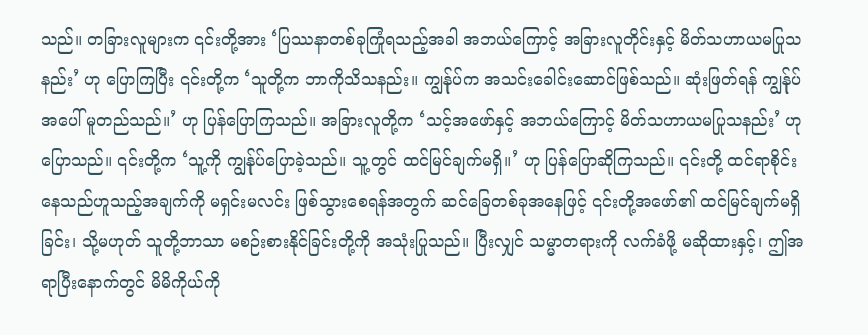သည်။ တခြားလူများက ၎င်းတို့အား ‘ပြဿနာတစ်ခုကြုံရသည့်အခါ အဘယ်ကြောင့် အခြားလူတိုင်းနှင့် မိတ်သဟာယမပြုသနည်း’ ဟု ပြောကြပြီး ၎င်းတို့က ‘သူတို့က ဘာကိုသိသနည်း။ ကျွန်ုပ်က အသင်းခေါင်းဆောင်ဖြစ်သည်။ ဆုံးဖြတ်ရန် ကျွန်ုပ်အပေါ် မူတည်သည်။’ ဟု ပြန်ပြောကြသည်။ အခြားလူတို့က ‘သင့်အဖော်နှင့် အဘယ်ကြောင့် မိတ်သဟာယမပြုသနည်း’ ဟုပြောသည်။ ၎င်းတို့က ‘သူ့ကို ကျွန်ုပ်ပြောခဲ့သည်။ သူ့တွင် ထင်မြင်ချက်မရှိ။’ ဟု ပြန်ပြောဆိုကြသည်။ ၎င်းတို့ ထင်ရာစိုင်းနေသည်ဟူသည့်အချက်ကို မရှင်းမလင်း ဖြစ်သွားစေရန်အတွက် ဆင်ခြေတစ်ခုအနေဖြင့် ၎င်းတို့အဖော်၏ ထင်မြင်ချက်မရှိခြင်း၊ သို့မဟုတ် သူတို့ဘာသာ မစဉ်းစားနိုင်ခြင်းတို့ကို အသုံးပြုသည်။ ပြီးလျှင် သမ္မာတရားကို လက်ခံဖို့ မဆိုထားနှင့်၊ ဤအရာပြီးနောက်တွင် မိမိကိုယ်ကို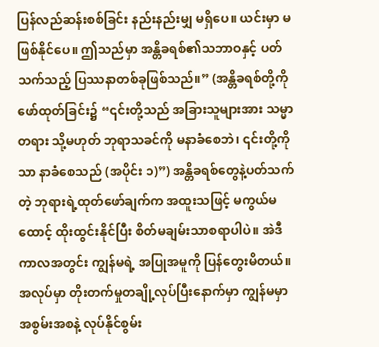ပြန်လည်ဆန်းစစ်ခြင်း နည်းနည်းမျှ မရှိပေ။ ယင်းမှာ မဖြစ်နိုင်ပေ။ ဤသည်မှာ အန္တိခရစ်၏သဘာဝနှင့် ပတ်သက်သည့် ပြဿနာတစ်ခုဖြစ်သည်။” (အန္တိခရစ်တို့ကို ဖော်ထုတ်ခြင်း၌ “၎င်းတို့သည် အခြားသူများအား သမ္မာတရား သို့မဟုတ် ဘုရာသခင်ကို မနာခံစေဘဲ၊ ၎င်းတို့ကိုသာ နာခံစေသည် (အပိုင်း ၁)”) အန္တိခရစ်တွေနဲ့ပတ်သက်တဲ့ ဘုရားရဲ့ထုတ်ဖော်ချက်က အထူးသဖြင့် မကွယ်မထောင့် ထိုးထွင်းနိုင်ပြီး စိတ်မချမ်းသာစရာပါပဲ။ အဲဒီကာလအတွင်း ကျွန်မရဲ့ အပြုအမူကို ပြန်တွေးမိတယ်။ အလုပ်မှာ တိုးတက်မှုတချို့လုပ်ပြီးနောက်မှာ ကျွန်မမှာ အစွမ်းအစနဲ့ လုပ်နိုင်စွမ်း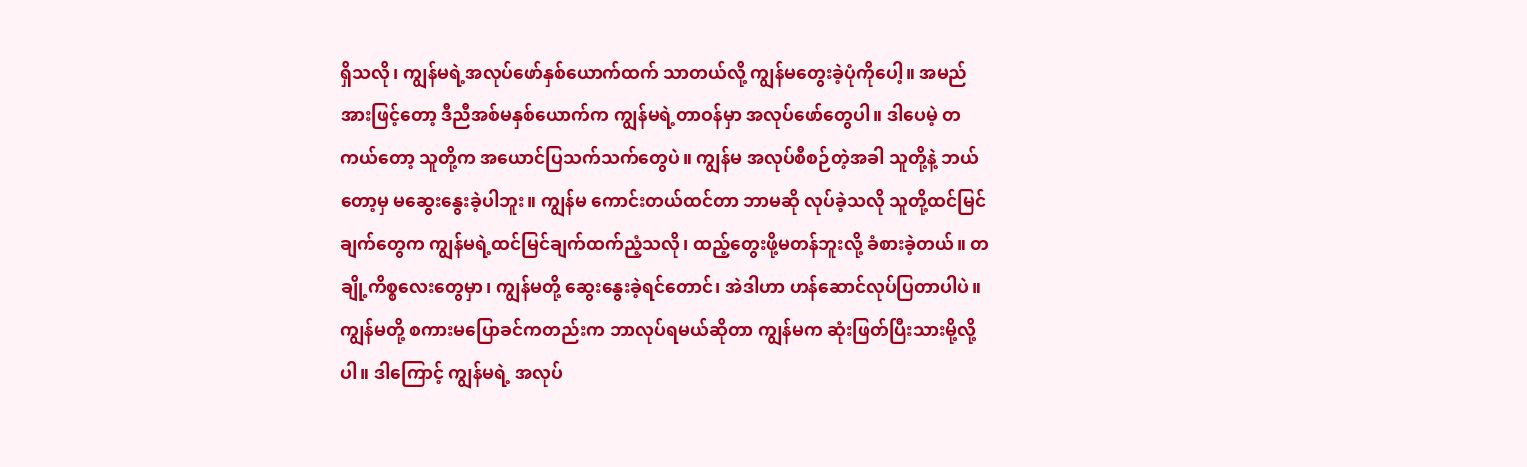ရှိသလို၊ ကျွန်မရဲ့အလုပ်ဖော်နှစ်ယောက်ထက် သာတယ်လို့ ကျွန်မတွေးခဲ့ပုံကိုပေါ့။ အမည်အားဖြင့်တော့ ဒီညီအစ်မနှစ်ယောက်က ကျွန်မရဲ့တာဝန်မှာ အလုပ်ဖော်တွေပါ။ ဒါပေမဲ့ တကယ်တော့ သူတို့က အယောင်ပြသက်သက်တွေပဲ။ ကျွန်မ အလုပ်စီစဉ်တဲ့အခါ သူတို့နဲ့ ဘယ်တော့မှ မဆွေးနွေးခဲ့ပါဘူး။ ကျွန်မ ကောင်းတယ်ထင်တာ ဘာမဆို လုပ်ခဲ့သလို သူတို့ထင်မြင်ချက်တွေက ကျွန်မရဲ့ထင်မြင်ချက်ထက်ညံ့သလို၊ ထည့်တွေးဖို့မတန်ဘူးလို့ ခံစားခဲ့တယ်။ တချို့ကိစ္စလေးတွေမှာ၊ ကျွန်မတို့ ဆွေးနွေးခဲ့ရင်တောင်၊ အဲဒါဟာ ဟန်ဆောင်လုပ်ပြတာပါပဲ။ ကျွန်မတို့ စကားမပြောခင်ကတည်းက ဘာလုပ်ရမယ်ဆိုတာ ကျွန်မက ဆုံးဖြတ်ပြီးသားမို့လို့ပါ။ ဒါကြောင့် ကျွန်မရဲ့ အလုပ်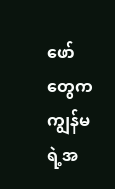ဖော်တွေက ကျွန်မရဲ့အ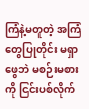ကြံနဲ့မတူတဲ့ အကြံတွေပြုတိုင်း မရှာဖွေဘဲ မစဉ်းမစားကို ငြင်းပစ်လိုက်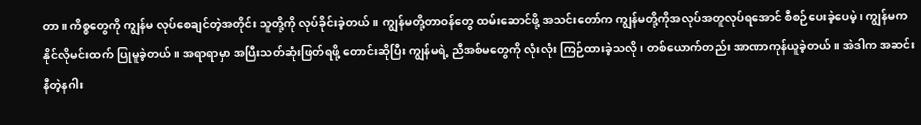တာ။ ကိစ္စတွေကို ကျွန်မ လုပ်စေချင်တဲ့အတိုင်း သူတို့ကို လုပ်ခိုင်းခဲ့တယ်။ ကျွန်မတို့တာဝန်တွေ ထမ်းဆောင်ဖို့ အသင်းတော်က ကျွန်မတို့ကိုအလုပ်အတူလုပ်ရအောင် စီစဉ်ပေးခဲ့ပေမဲ့၊ ကျွန်မက နိုင်လိုမင်းထက် ပြုမူခဲ့တယ်။ အရာရာမှာ အပြီးသတ်ဆုံးဖြတ်ရဖို့ တောင်းဆိုပြီး ကျွန်မရဲ့ ညီအစ်မတွေကို လုံးလုံး ကြဉ်ထားခဲ့သလို၊ တစ်ယောက်တည်း အာဏာကုန်ယူခဲ့တယ်။ အဲဒါက အဆင်းနီတဲ့နဂါး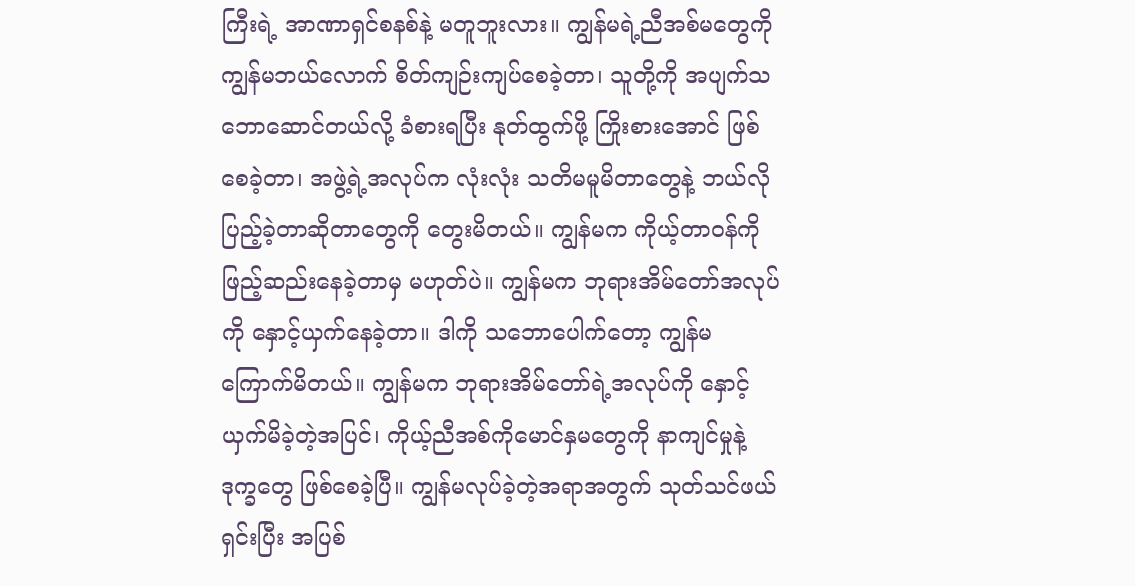ကြီးရဲ့ အာဏာရှင်စနစ်နဲ့ မတူဘူးလား။ ကျွန်မရဲ့ညီအစ်မတွေကို ကျွန်မဘယ်လောက် စိတ်ကျဉ်းကျပ်စေခဲ့တာ၊ သူတို့ကို အပျက်သဘောဆောင်တယ်လို့ ခံစားရပြီး နုတ်ထွက်ဖို့ ကြိုးစားအောင် ဖြစ်စေခဲ့တာ၊ အဖွဲ့ရဲ့အလုပ်က လုံးလုံး သတိမမူမိတာတွေနဲ့ ဘယ်လိုပြည့်ခဲ့တာဆိုတာတွေကို တွေးမိတယ်။ ကျွန်မက ကိုယ့်တာဝန်ကို ဖြည့်ဆည်းနေခဲ့တာမှ မဟုတ်ပဲ။ ကျွန်မက ဘုရားအိမ်တော်အလုပ်ကို နှောင့်ယှက်နေခဲ့တာ။ ဒါကို သဘောပေါက်တော့ ကျွန်မ ကြောက်မိတယ်။ ကျွန်မက ဘုရားအိမ်တော်ရဲ့အလုပ်ကို နှောင့်ယှက်မိခဲ့တဲ့အပြင်၊ ကိုယ့်ညီအစ်ကိုမောင်နှမတွေကို နာကျင်မှုနဲ့ ဒုက္ခတွေ ဖြစ်စေခဲ့ပြီ။ ကျွန်မလုပ်ခဲ့တဲ့အရာအတွက် သုတ်သင်ဖယ်ရှင်းပြီး အပြစ်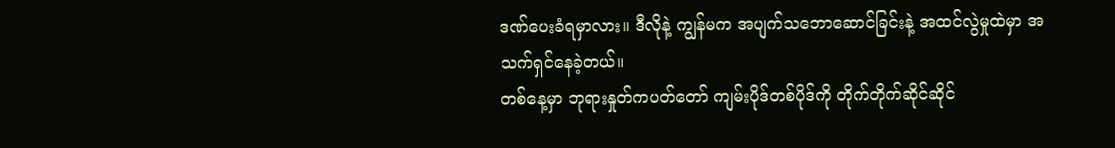ဒဏ်ပေးခံရမှာလား။ ဒီလိုနဲ့ ကျွန်မက အပျက်သဘောဆောင်ခြင်းနဲ့ အထင်လွဲမှုထဲမှာ အသက်ရှင်နေခဲ့တယ်။
တစ်နေ့မှာ ဘုရားနှုတ်ကပတ်တော် ကျမ်းပိုဒ်တစ်ပိုဒ်ကို တိုက်တိုက်ဆိုင်ဆိုင်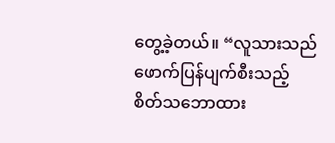တွေ့ခဲ့တယ်။ “လူသားသည် ဖောက်ပြန်ပျက်စီးသည့် စိတ်သဘောထား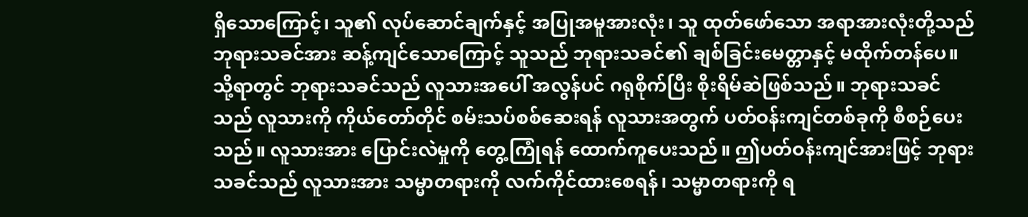ရှိသောကြောင့်၊ သူ၏ လုပ်ဆောင်ချက်နှင့် အပြုအမူအားလုံး၊ သူ ထုတ်ဖော်သော အရာအားလုံးတို့သည် ဘုရားသခင်အား ဆန့်ကျင်သောကြောင့် သူသည် ဘုရားသခင်၏ ချစ်ခြင်းမေတ္တာနှင့် မထိုက်တန်ပေ။ သို့ရာတွင် ဘုရားသခင်သည် လူသားအပေါ် အလွန်ပင် ဂရုစိုက်ပြီး စိုးရိမ်ဆဲဖြစ်သည်။ ဘုရားသခင်သည် လူသားကို ကိုယ်တော်တိုင် စမ်းသပ်စစ်ဆေးရန် လူသားအတွက် ပတ်ဝန်းကျင်တစ်ခုကို စီစဉ်ပေးသည်။ လူသားအား ပြောင်းလဲမှုကို တွေ့ကြုံရန် ထောက်ကူပေးသည်။ ဤပတ်ဝန်းကျင်အားဖြင့် ဘုရားသခင်သည် လူသားအား သမ္မာတရားကို လက်ကိုင်ထားစေရန်၊ သမ္မာတရားကို ရ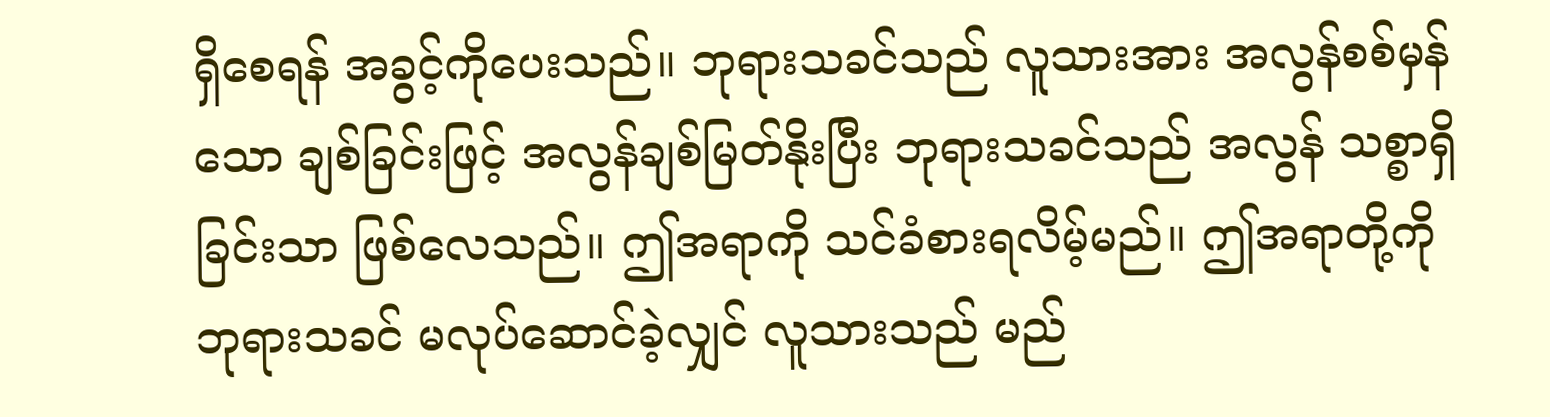ရှိစေရန် အခွင့်ကိုပေးသည်။ ဘုရားသခင်သည် လူသားအား အလွန်စစ်မှန်သော ချစ်ခြင်းဖြင့် အလွန်ချစ်မြတ်နိုးပြီး ဘုရားသခင်သည် အလွန် သစ္စာရှိခြင်းသာ ဖြစ်လေသည်။ ဤအရာကို သင်ခံစားရလိမ့်မည်။ ဤအရာတို့ကို ဘုရားသခင် မလုပ်ဆောင်ခဲ့လျှင် လူသားသည် မည်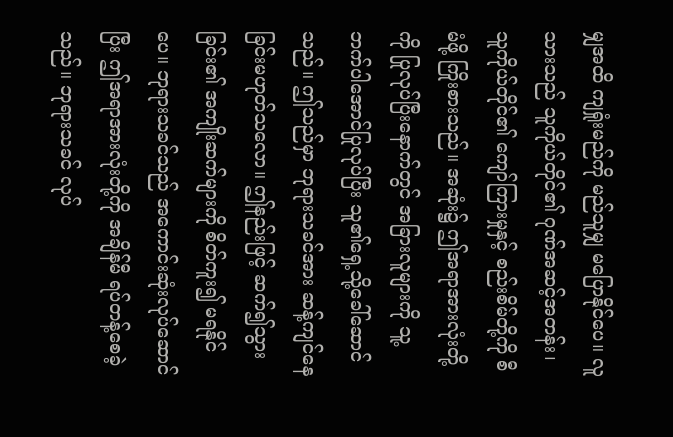မျှအထိ ကျရှုံးမည်ကို မည်သူမျှ မပြောနိုင်ပေ။ လူသားသည် သူကိုယ်တိုင်၏ ဂုဏ်အဆင့်အတန်း၊ သူကိုယ်တိုင်၏ ကျော်ကြားမှုနှင့် စည်းစိမ်တို့ကို စီမံဖို့ ကြိုးစားသည်။ အဆုံး၌ ဤအရာအားလုံးတို့ကို ပြုလုပ်ပြီးနောက်တွင် အခြားလူများကို သူ့ဘက်ပါအောင်ပြုလုပ်ပြီး သူ၏ရှေ့သို့ခေါ်ဆောင်သည်။ ဤသည်မှာ ဘုရားသခင်အား ဆန့်ကျင်နေခြင်းမဟုတ်သလော။ ဤနည်းဖြင့် ဆက်၍သွားခြင်း၏ အကျိုးဆက်များကို စိတ်ကူး၍ မရနိုင်ပေ။ ဘုရားသခင်သည် အကောင်းဆုံးလုပ်ဆောင်ပြီး ဤအရာအားလုံးတို့ကို အချိန်မီ ရပ်တန့်စေခဲ့သည်။ ဘုရားသခင် လုပ်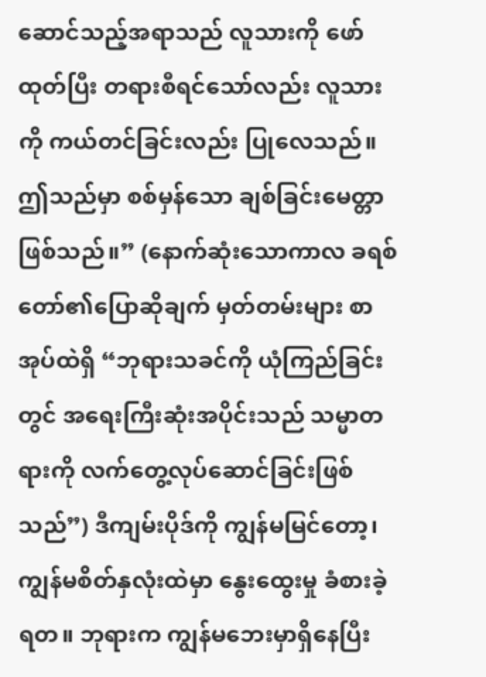ဆောင်သည့်အရာသည် လူသားကို ဖော်ထုတ်ပြီး တရားစီရင်သော်လည်း လူသားကို ကယ်တင်ခြင်းလည်း ပြုလေသည်။ ဤသည်မှာ စစ်မှန်သော ချစ်ခြင်းမေတ္တာ ဖြစ်သည်။” (နောက်ဆုံးသောကာလ ခရစ်တော်၏ပြောဆိုချက် မှတ်တမ်းများ စာအုပ်ထဲရှိ “ဘုရားသခင်ကို ယုံကြည်ခြင်းတွင် အရေးကြီးဆုံးအပိုင်းသည် သမ္မာတရားကို လက်တွေ့လုပ်ဆောင်ခြင်းဖြစ်သည်”) ဒီကျမ်းပိုဒ်ကို ကျွန်မမြင်တော့၊ ကျွန်မစိတ်နှလုံးထဲမှာ နွေးထွေးမှု ခံစားခဲ့ရတ။ ဘုရားက ကျွန်မဘေးမှာရှိနေပြီး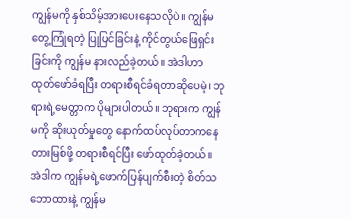ကျွန်မကို နှစ်သိမ့်အားပေးနေသလိုပဲ။ ကျွန်မတွေ့ကြုံရတဲ့ ပြုပြင်ခြင်းနဲ့ ကိုင်တွယ်ဖြေရှင်းခြင်းကို ကျွန်မ နားလည်ခဲ့တယ်။ အဲဒါဟာ ထုတ်ဖော်ခံရပြီး တရားစီရင်ခံရတာဆိုပေမဲ့၊ ဘုရားရဲ့မေတ္တာက ပိုများပါတယ်။ ဘုရားက ကျွန်မကို ဆိုးယုတ်မှုတွေ နောက်ထပ်လုပ်တာကနေ တားမြစ်ဖို့ တရားစီရင်ပြီး ဖော်ထုတ်ခဲ့တယ်။ အဲဒါက ကျွန်မရဲ့ဖောက်ပြန်ပျက်စီးတဲ့ စိတ်သဘောထားနဲ့ ကျွန်မ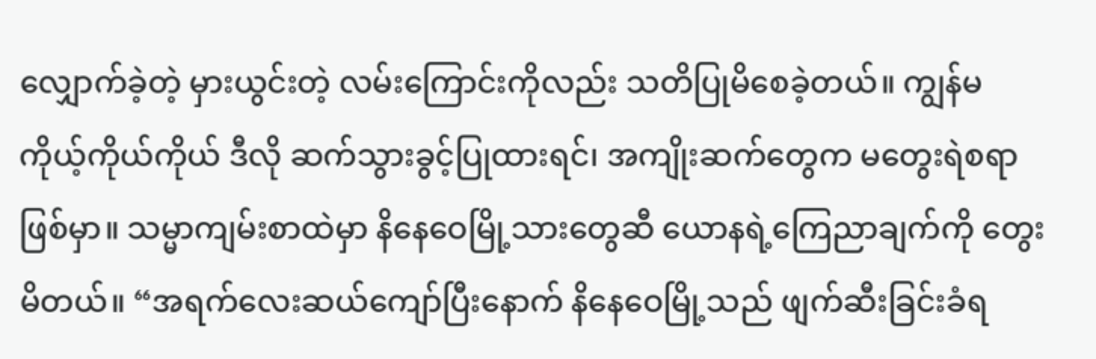လျှောက်ခဲ့တဲ့ မှားယွင်းတဲ့ လမ်းကြောင်းကိုလည်း သတိပြုမိစေခဲ့တယ်။ ကျွန်မ ကိုယ့်ကိုယ်ကိုယ် ဒီလို ဆက်သွားခွင့်ပြုထားရင်၊ အကျိုးဆက်တွေက မတွေးရဲစရာဖြစ်မှာ။ သမ္မာကျမ်းစာထဲမှာ နိနေဝေမြို့သားတွေဆီ ယောနရဲ့ကြေညာချက်ကို တွေးမိတယ်။ “အရက်လေးဆယ်ကျော်ပြီးနောက် နိနေဝေမြို့သည် ဖျက်ဆီးခြင်းခံရ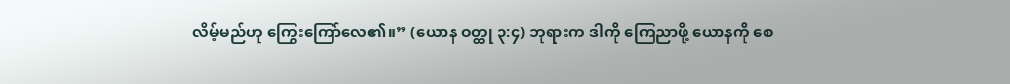လိမ့်မည်ဟု ကြွေးကြော်လေ၏။” (ယောန ဝတ္ထု ၃:၄) ဘုရားက ဒါကို ကြေညာဖို့ ယောနကို စေ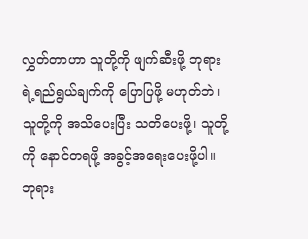လွှတ်တာဟာ သူတို့ကို ဖျက်ဆီးဖို့ ဘုရားရဲ့ရည်ရွယ်ချက်ကို ပြောပြဖို့ မဟုတ်ဘဲ၊ သူတို့ကို အသိပေးပြီး သတိပေးဖို့၊ သူတို့ကို နောင်တရဖို့ အခွင့်အရေးပေးဖို့ပါ။ ဘုရား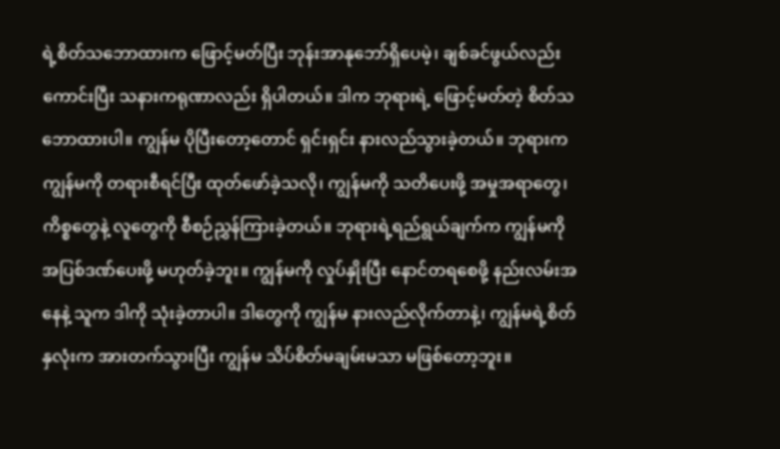ရဲ့စိတ်သဘောထားက ဖြောင့်မတ်ပြီး ဘုန်းအာနုဘော်ရှိပေမဲ့၊ ချစ်ခင်ဖွယ်လည်း ကောင်းပြီး သနားကရုဏာလည်း ရှိပါတယ်။ ဒါက ဘုရားရဲ့ ဖြောင့်မတ်တဲ့ စိတ်သဘောထားပါ။ ကျွန်မ ပိုပြီးတော့တောင် ရှင်းရှင်း နားလည်သွားခဲ့တယ်။ ဘုရားက ကျွန်မကို တရားစီရင်ပြီး ထုတ်ဖော်ခဲ့သလို၊ ကျွန်မကို သတိပေးဖို့ အမှုအရာတွေ၊ ကိစ္စတွေနဲ့ လူတွေကို စီစဉ်ညွှန်ကြားခဲ့တယ်။ ဘုရားရဲ့ရည်ရွယ်ချက်က ကျွန်မကို အပြစ်ဒဏ်ပေးဖို့ မဟုတ်ခဲ့ဘူး။ ကျွန်မကို လှုပ်နှိုးပြီး နောင်တရစေဖို့ နည်းလမ်းအနေနဲ့ သူက ဒါကို သုံးခဲ့တာပါ။ ဒါတွေကို ကျွန်မ နားလည်လိုက်တာနဲ့၊ ကျွန်မရဲ့စိတ်နှလုံးက အားတက်သွားပြီး ကျွန်မ သိပ်စိတ်မချမ်းမသာ မဖြစ်တော့ဘူး။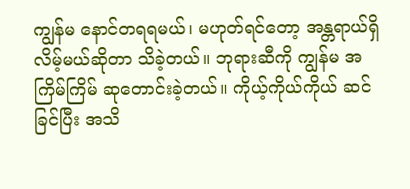ကျွန်မ နောင်တရရမယ်၊ မဟုတ်ရင်တော့ အန္တရာယ်ရှိလိမ့်မယ်ဆိုတာ သိခဲ့တယ်။ ဘုရားဆီကို ကျွန်မ အကြိမ်ကြိမ် ဆုတောင်းခဲ့တယ်။ ကိုယ့်ကိုယ်ကိုယ် ဆင်ခြင်ပြီး အသိ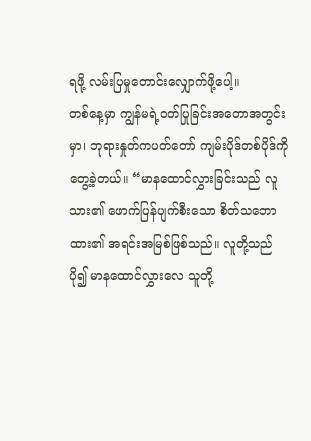ရဖို့ လမ်းပြမှုတောင်းလျှောက်ဖို့ပေါ့။
တစ်နေ့မှာ ကျွန်မရဲ့ဝတ်ပြုခြင်းအတောအတွင်းမှာ၊ ဘုရားနှုတ်ကပတ်တော် ကျမ်းပိုဒ်တစ်ပိုဒ်ကို တွေ့ခဲ့တယ်။ “မာနထောင်လွှားခြင်းသည် လူသား၏ ဖောက်ပြန်ပျက်စီးသော စိတ်သဘောထား၏ အရင်းအမြစ်ဖြစ်သည်။ လူတို့သည် ပို၍ မာနထောင်လွှားလေ သူတို့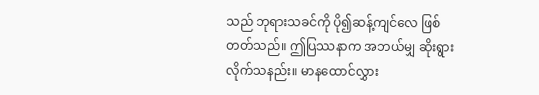သည် ဘုရားသခင်ကို ပို၍ဆန့်ကျင်လေ ဖြစ်တတ်သည်။ ဤပြဿနာက အဘယ်မျှ ဆိုးရွားလိုက်သနည်း။ မာနထောင်လွှား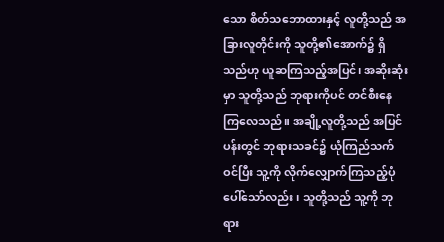သော စိတ်သဘောထားနှင့် လူတို့သည် အခြားလူတိုင်းကို သူတို့၏အောက်၌ ရှိသည်ဟု ယူဆကြသည့်အပြင်၊ အဆိုးဆုံးမှာ သူတို့သည် ဘုရားကိုပင် တင်စီးနေကြလေသည်။ အချို့လူတို့သည် အပြင်ပန်းတွင် ဘုရားသခင်၌ ယုံကြည်သက်ဝင်ပြီး သူ့ကို လိုက်လျှောက်ကြသည့်ပုံ ပေါ်သော်လည်း၊ သူတို့သည် သူ့ကို ဘုရား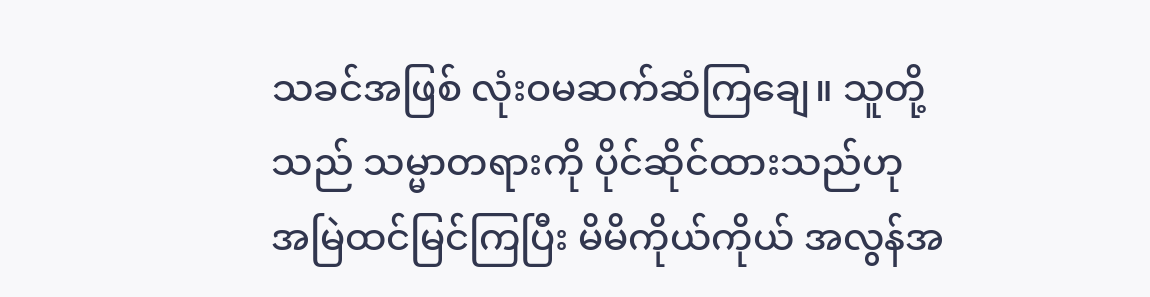သခင်အဖြစ် လုံးဝမဆက်ဆံကြချေ။ သူတို့သည် သမ္မာတရားကို ပိုင်ဆိုင်ထားသည်ဟု အမြဲထင်မြင်ကြပြီး မိမိကိုယ်ကိုယ် အလွန်အ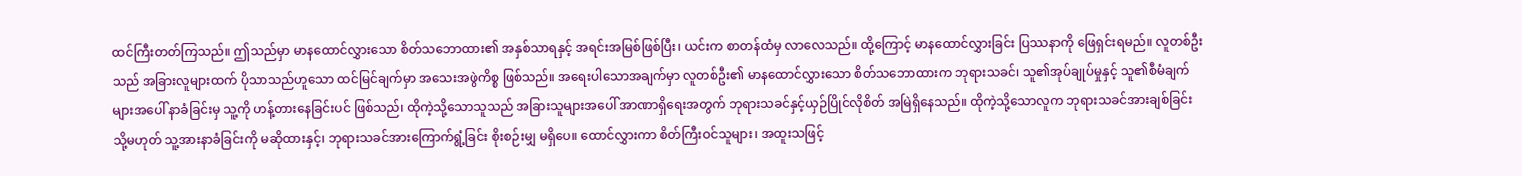ထင်ကြီးတတ်ကြသည်။ ဤသည်မှာ မာနထောင်လွှားသော စိတ်သဘောထား၏ အနှစ်သာရနှင့် အရင်းအမြစ်ဖြစ်ပြီး၊ ယင်းက စာတန်ထံမှ လာလေသည်။ ထို့ကြောင့် မာနထောင်လွှားခြင်း ပြဿနာကို ဖြေရှင်းရမည်။ လူတစ်ဦးသည် အခြားလူများထက် ပိုသာသည်ဟူသော ထင်မြင်ချက်မှာ အသေးအဖွဲကိစ္စ ဖြစ်သည်။ အရေးပါသောအချက်မှာ လူတစ်ဦး၏ မာနထောင်လွှားသော စိတ်သဘောထားက ဘုရားသခင်၊ သူ၏အုပ်ချုပ်မှုနှင့် သူ၏စီမံချက်များအပေါ် နာခံခြင်းမှ သူ့ကို ဟန့်တားနေခြင်းပင် ဖြစ်သည်၊ ထိုကဲ့သို့သောသူသည် အခြားသူများအပေါ် အာဏာရှိရေးအတွက် ဘုရားသခင်နှင့်ယှဉ်ပြိုင်လိုစိတ် အမြဲရှိနေသည်။ ထိုကဲ့သို့သောလူက ဘုရားသခင်အားချစ်ခြင်း သို့မဟုတ် သူ့အားနာခံခြင်းကို မဆိုထားနှင့်၊ ဘုရားသခင်အားကြောက်ရွံ့ခြင်း စိုးစဉ်းမျှ မရှိပေ။ ထောင်လွှားကာ စိတ်ကြီးဝင်သူများ၊ အထူးသဖြင့်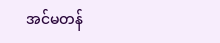အင်မတန်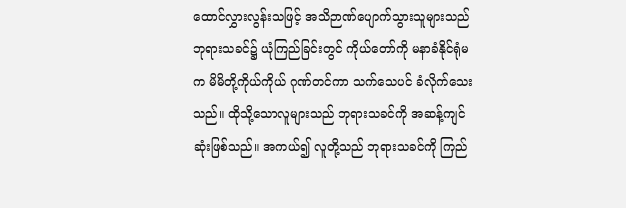ထောင်လွှားလွန်းသဖြင့် အသိဉာဏ်ပျောက်သွားသူများသည် ဘုရားသခင်၌ ယုံကြည်ခြင်းတွင် ကိုယ်တော်ကို မနာခံနိုင်ရုံမက မိမိတို့ကိုယ်ကိုယ် ဂုဏ်တင်ကာ သက်သေပင် ခံလိုက်သေးသည်။ ထိုသို့သောလူများသည် ဘုရားသခင်ကို အဆန့်ကျင်ဆုံးဖြစ်သည်။ အကယ်၍ လူတို့သည် ဘုရားသခင်ကို ကြည်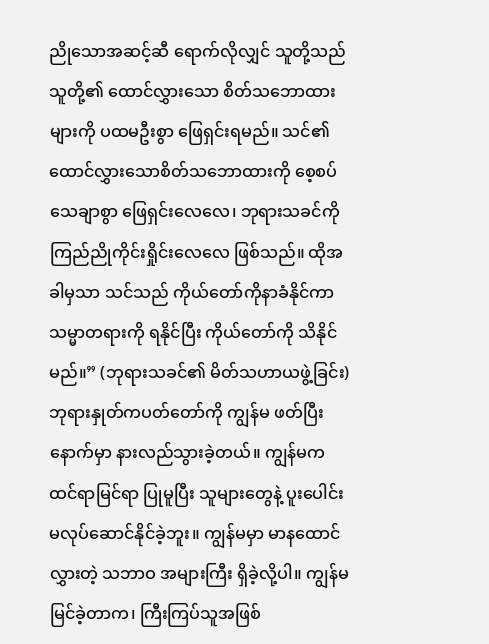ညိုသောအဆင့်ဆီ ရောက်လိုလျှင် သူတို့သည် သူတို့၏ ထောင်လွှားသော စိတ်သဘောထားများကို ပထမဦးစွာ ဖြေရှင်းရမည်။ သင်၏ ထောင်လွှားသောစိတ်သဘောထားကို စေ့စပ်သေချာစွာ ဖြေရှင်းလေလေ၊ ဘုရားသခင်ကို ကြည်ညိုကိုင်းရှိုင်းလေလေ ဖြစ်သည်။ ထိုအခါမှသာ သင်သည် ကိုယ်တော်ကိုနာခံနိုင်ကာ သမ္မာတရားကို ရနိုင်ပြီး ကိုယ်တော်ကို သိနိုင်မည်။” (ဘုရားသခင်၏ မိတ်သဟာယဖွဲ့ခြင်း) ဘုရားနှုတ်ကပတ်တော်ကို ကျွန်မ ဖတ်ပြီးနောက်မှာ နားလည်သွားခဲ့တယ်။ ကျွန်မက ထင်ရာမြင်ရာ ပြုမူပြီး သူများတွေနဲ့ ပူးပေါင်းမလုပ်ဆောင်နိုင်ခဲ့ဘူး။ ကျွန်မမှာ မာနထောင်လွှားတဲ့ သဘာဝ အများကြီး ရှိခဲ့လို့ပါ။ ကျွန်မမြင်ခဲ့တာက၊ ကြီးကြပ်သူအဖြစ်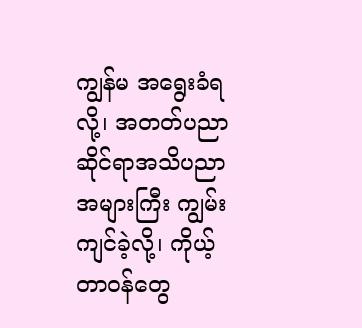ကျွန်မ အရွေးခံရလို့၊ အတတ်ပညာဆိုင်ရာအသိပညာ အများကြီး ကျွမ်းကျင်ခဲ့လို့၊ ကိုယ့်တာဝန်တွေ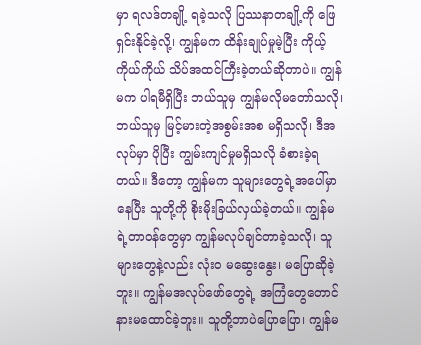မှာ ရလဒ်တချို့ ရခဲ့သလို ပြဿနာတချို့ကို ဖြေရှင်းနိုင်ခဲ့လို့၊ ကျွန်မက ထိန်းချုပ်မှုမဲ့ပြီး ကိုယ့်ကိုယ်ကိုယ် သိပ်အထင်ကြီးခဲ့တယ်ဆိုတာပဲ။ ကျွန်မက ပါရမီရှိပြီး ဘယ်သူမှ ကျွန်မလိုမတော်သလို၊ ဘယ်သူမှ မြင့်မားတဲ့အစွမ်းအစ မရှိသလို၊ ဒီအလုပ်မှာ ပိုပြီး ကျွမ်းကျင်မှုမရှိသလို ခံစားခဲ့ရတယ်။ ဒီတော့ ကျွန်မက သူများတွေရဲ့အပေါ်မှာနေပြီး သူတို့ကို စိုးမိုးခြယ်လှယ်ခဲ့တယ်။ ကျွန်မရဲ့တာဝန်တွေမှာ ကျွန်မလုပ်ချင်တာခဲ့သလို၊ သူများတွေနဲ့လည်း လုံးဝ မဆွေးနွေး၊ မပြောဆိုခဲ့ဘူး။ ကျွန်မအလုပ်ဖော်တွေရဲ့ အကြံတွေတောင် နားမထောင်ခဲ့ဘူး။ သူတို့ဘာပဲပြောပြော၊ ကျွန်မ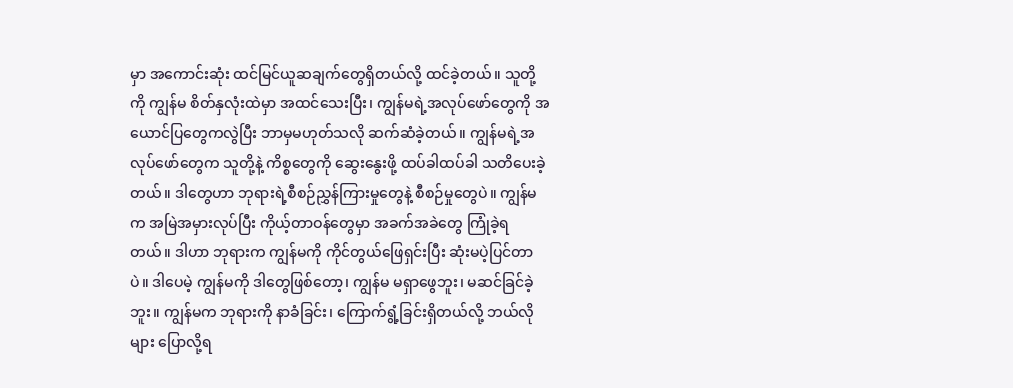မှာ အကောင်းဆုံး ထင်မြင်ယူဆချက်တွေရှိတယ်လို့ ထင်ခဲ့တယ်။ သူတို့ကို ကျွန်မ စိတ်နှလုံးထဲမှာ အထင်သေးပြီး၊ ကျွန်မရဲ့အလုပ်ဖော်တွေကို အယောင်ပြတွေကလွဲပြီး ဘာမှမဟုတ်သလို ဆက်ဆံခဲ့တယ်။ ကျွန်မရဲ့အလုပ်ဖော်တွေက သူတို့နဲ့ ကိစ္စတွေကို ဆွေးနွေးဖို့ ထပ်ခါထပ်ခါ သတိပေးခဲ့တယ်။ ဒါတွေဟာ ဘုရားရဲ့စီစဉ်ညွှန်ကြားမှုတွေနဲ့ စီစဉ်မှုတွေပဲ။ ကျွန်မက အမြဲအမှားလုပ်ပြီး ကိုယ့်တာဝန်တွေမှာ အခက်အခဲတွေ ကြုံခဲ့ရတယ်။ ဒါဟာ ဘုရားက ကျွန်မကို ကိုင်တွယ်ဖြေရှင်းပြီး ဆုံးမပဲ့ပြင်တာပဲ။ ဒါပေမဲ့ ကျွန်မကို ဒါတွေဖြစ်တော့၊ ကျွန်မ မရှာဖွေဘူး၊ မဆင်ခြင်ခဲ့ဘူး။ ကျွန်မက ဘုရားကို နာခံခြင်း၊ ကြောက်ရွံ့ခြင်းရှိတယ်လို့ ဘယ်လိုများ ပြောလို့ရ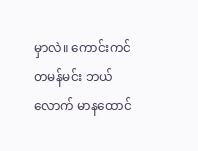မှာလဲ။ ကောင်းကင်တမန်မင်း ဘယ်လောက် မာနထောင်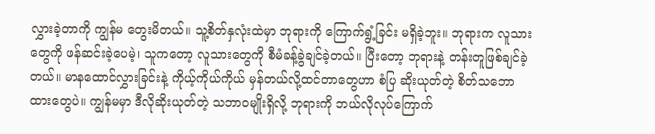လွှားခဲ့တာကို ကျွန်မ တွေးမိတယ်။ သူ့စိတ်နှလုံးထဲမှာ ဘုရားကို ကြောက်ရွံ့ခြင်း မရှိခဲ့ဘူး။ ဘုရားက လူသားတွေကို ဖန်ဆင်းခဲ့ပေမဲ့၊ သူကတော့ လူသားတွေကို စီမံခန့်ခွဲချင်ခဲ့တယ်။ ပြီးတော့ ဘုရားနဲ့ တန်းတူဖြစ်ချင်ခဲ့တယ်။ မာနထောင်လွှားခြင်းနဲ့ ကိုယ့်ကိုယ်ကိုယ် မှန်တယ်လို့ထင်တာတွေဟာ စံပြ ဆိုးယုတ်တဲ့ စိတ်သဘောထားတွေပဲ။ ကျွန်မမှာ ဒီလိုဆိုးယုတ်တဲ့ သဘာဝမျိုးရှိလို့ ဘုရားကို ဘယ်လိုလုပ်ကြောက်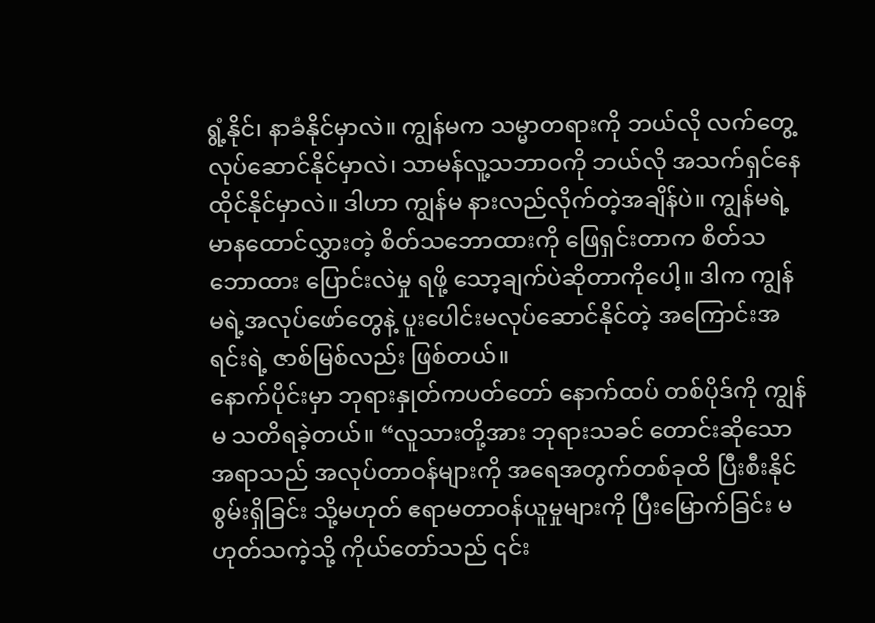ရွံ့နိုင်၊ နာခံနိုင်မှာလဲ။ ကျွန်မက သမ္မာတရားကို ဘယ်လို လက်တွေ့လုပ်ဆောင်နိုင်မှာလဲ၊ သာမန်လူ့သဘာဝကို ဘယ်လို အသက်ရှင်နေထိုင်နိုင်မှာလဲ။ ဒါဟာ ကျွန်မ နားလည်လိုက်တဲ့အချိန်ပဲ။ ကျွန်မရဲ့ မာနထောင်လွှားတဲ့ စိတ်သဘောထားကို ဖြေရှင်းတာက စိတ်သဘောထား ပြောင်းလဲမှု ရဖို့ သော့ချက်ပဲဆိုတာကိုပေါ့။ ဒါက ကျွန်မရဲ့အလုပ်ဖော်တွေနဲ့ ပူးပေါင်းမလုပ်ဆောင်နိုင်တဲ့ အကြောင်းအရင်းရဲ့ ဇာစ်မြစ်လည်း ဖြစ်တယ်။
နောက်ပိုင်းမှာ ဘုရားနှုတ်ကပတ်တော် နောက်ထပ် တစ်ပိုဒ်ကို ကျွန်မ သတိရခဲ့တယ်။ “လူသားတို့အား ဘုရားသခင် တောင်းဆိုသောအရာသည် အလုပ်တာဝန်များကို အရေအတွက်တစ်ခုထိ ပြီးစီးနိုင်စွမ်းရှိခြင်း သို့မဟုတ် ဧရာမတာဝန်ယူမှုများကို ပြီးမြောက်ခြင်း မဟုတ်သကဲ့သို့ ကိုယ်တော်သည် ၎င်း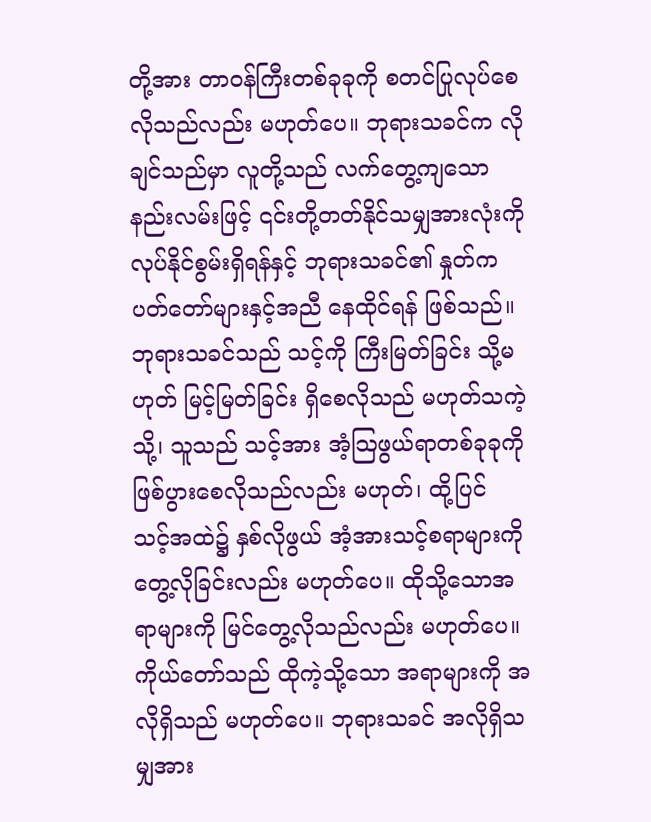တို့အား တာဝန်ကြီးတစ်ခုခုကို စတင်ပြုလုပ်စေလိုသည်လည်း မဟုတ်ပေ။ ဘုရားသခင်က လိုချင်သည်မှာ လူတို့သည် လက်တွေ့ကျသော နည်းလမ်းဖြင့် ၎င်းတို့တတ်နိုင်သမျှအားလုံးကို လုပ်နိုင်စွမ်းရှိရန်နှင့် ဘုရားသခင်၏ နှုတ်ကပတ်တော်များနှင့်အညီ နေထိုင်ရန် ဖြစ်သည်။ ဘုရားသခင်သည် သင့်ကို ကြီးမြတ်ခြင်း သို့မဟုတ် မြင့်မြတ်ခြင်း ရှိစေလိုသည် မဟုတ်သကဲ့သို့၊ သူသည် သင့်အား အံ့သြဖွယ်ရာတစ်ခုခုကို ဖြစ်ပွားစေလိုသည်လည်း မဟုတ်၊ ထို့ပြင် သင့်အထဲ၌ နှစ်လိုဖွယ် အံ့အားသင့်စရာများကို တွေ့လိုခြင်းလည်း မဟုတ်ပေ။ ထိုသို့သောအရာများကို မြင်တွေ့လိုသည်လည်း မဟုတ်ပေ။ ကိုယ်တော်သည် ထိုကဲ့သို့သော အရာများကို အလိုရှိသည် မဟုတ်ပေ။ ဘုရားသခင် အလိုရှိသမျှအား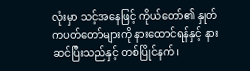လုံးမှာ သင့်အနေဖြင့် ကိုယ်တော်၏ နှုတ်ကပတ်တော်များကို နားထောင်ရန်နှင့် နားဆင်ပြီးသည်နှင့် တစ်ပြိုင်နက်၊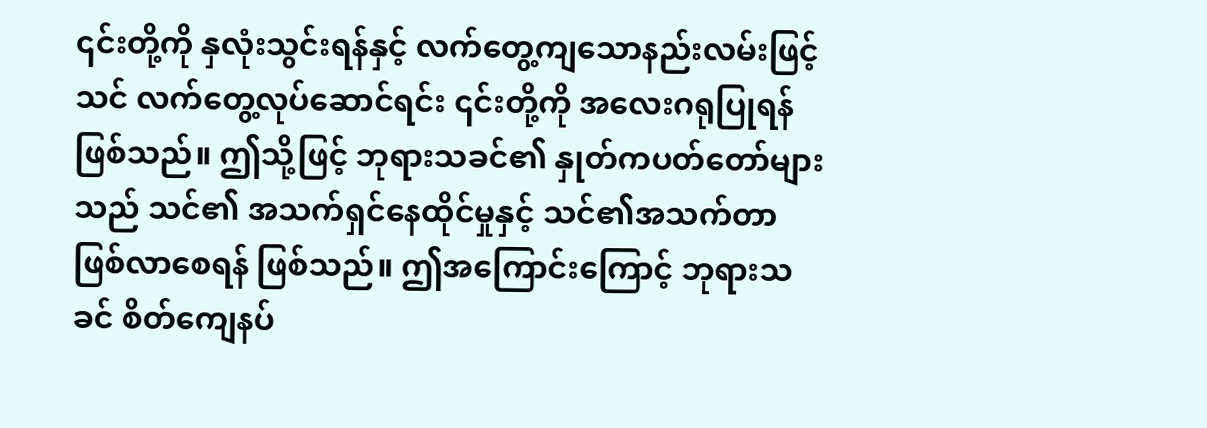၎င်းတို့ကို နှလုံးသွင်းရန်နှင့် လက်တွေ့ကျသောနည်းလမ်းဖြင့် သင် လက်တွေ့လုပ်ဆောင်ရင်း ၎င်းတို့ကို အလေးဂရုပြုရန်ဖြစ်သည်။ ဤသို့ဖြင့် ဘုရားသခင်၏ နှုတ်ကပတ်တော်များသည် သင်၏ အသက်ရှင်နေထိုင်မှုနှင့် သင်၏အသက်တာ ဖြစ်လာစေရန် ဖြစ်သည်။ ဤအကြောင်းကြောင့် ဘုရားသခင် စိတ်ကျေနပ်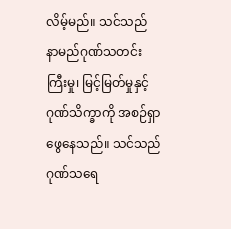လိမ့်မည်။ သင်သည် နာမည်ဂုဏ်သတင်းကြီးမှု၊ မြင့်မြတ်မှုနှင့် ဂုဏ်သိက္ခာကို အစဉ်ရှာဖွေနေသည်။ သင်သည် ဂုဏ်သရေ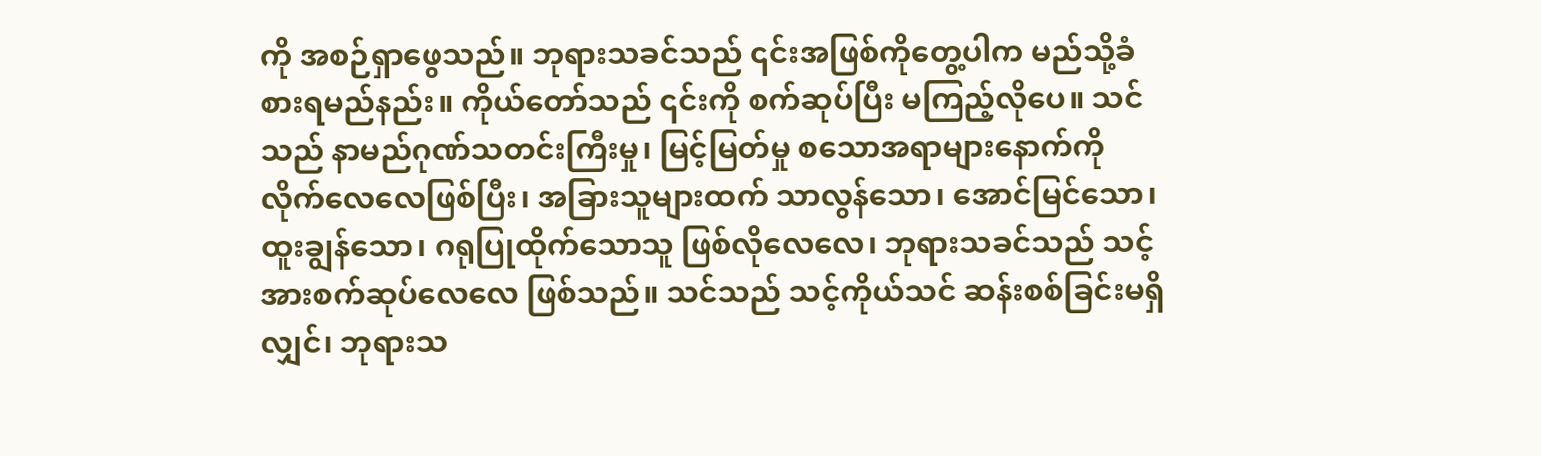ကို အစဉ်ရှာဖွေသည်။ ဘုရားသခင်သည် ၎င်းအဖြစ်ကိုတွေ့ပါက မည်သို့ခံစားရမည်နည်း။ ကိုယ်တော်သည် ၎င်းကို စက်ဆုပ်ပြီး မကြည့်လိုပေ။ သင်သည် နာမည်ဂုဏ်သတင်းကြီးမှု၊ မြင့်မြတ်မှု စသောအရာများနောက်ကို လိုက်လေလေဖြစ်ပြီး၊ အခြားသူများထက် သာလွန်သော၊ အောင်မြင်သော၊ ထူးချွန်သော၊ ဂရုပြုထိုက်သောသူ ဖြစ်လိုလေလေ၊ ဘုရားသခင်သည် သင့်အားစက်ဆုပ်လေလေ ဖြစ်သည်။ သင်သည် သင့်ကိုယ်သင် ဆန်းစစ်ခြင်းမရှိလျှင်၊ ဘုရားသ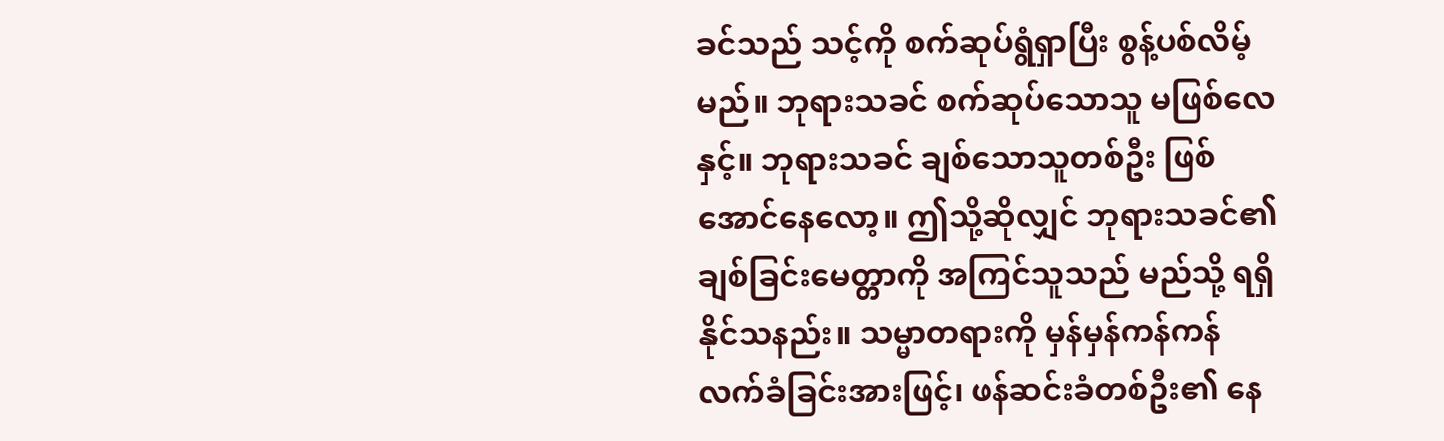ခင်သည် သင့်ကို စက်ဆုပ်ရွံရှာပြီး စွန့်ပစ်လိမ့်မည်။ ဘုရားသခင် စက်ဆုပ်သောသူ မဖြစ်လေနှင့်။ ဘုရားသခင် ချစ်သောသူတစ်ဦး ဖြစ်အောင်နေလော့။ ဤသို့ဆိုလျှင် ဘုရားသခင်၏ချစ်ခြင်းမေတ္တာကို အကြင်သူသည် မည်သို့ ရရှိနိုင်သနည်း။ သမ္မာတရားကို မှန်မှန်ကန်ကန် လက်ခံခြင်းအားဖြင့်၊ ဖန်ဆင်းခံတစ်ဦး၏ နေ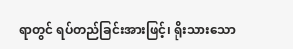ရာတွင် ရပ်တည်ခြင်းအားဖြင့်၊ ရိုးသားသော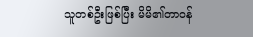သူတစ်ဦးဖြစ်ပြီး မိမိ၏တာဝန်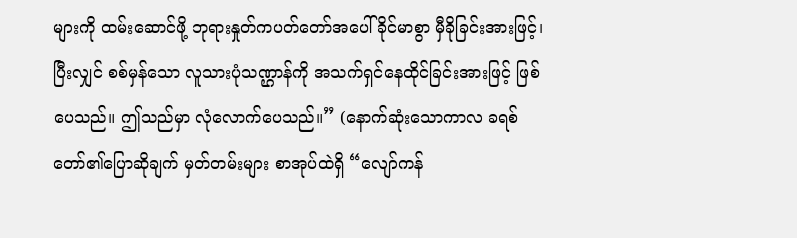များကို ထမ်းဆောင်ဖို့ ဘုရားနှုတ်ကပတ်တော်အပေါ် ခိုင်မာစွာ မှီခိုခြင်းအားဖြင့်၊ ပြီးလျှင် စစ်မှန်သော လူသားပုံသဏ္ဌာန်ကို အသက်ရှင်နေထိုင်ခြင်းအားဖြင့် ဖြစ်ပေသည်။ ဤသည်မှာ လုံလောက်ပေသည်။” (နောက်ဆုံးသောကာလ ခရစ်တော်၏ပြောဆိုချက် မှတ်တမ်းများ စာအုပ်ထဲရှိ “လျော်ကန်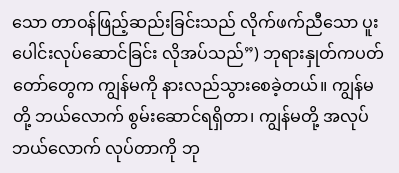သော တာဝန်ဖြည့်ဆည်းခြင်းသည် လိုက်ဖက်ညီသော ပူးပေါင်းလုပ်ဆောင်ခြင်း လိုအပ်သည်”) ဘုရားနှုတ်ကပတ်တော်တွေက ကျွန်မကို နားလည်သွားစေခဲ့တယ်။ ကျွန်မတို့ ဘယ်လောက် စွမ်းဆောင်ရရှိတာ၊ ကျွန်မတို့ အလုပ်ဘယ်လောက် လုပ်တာကို ဘု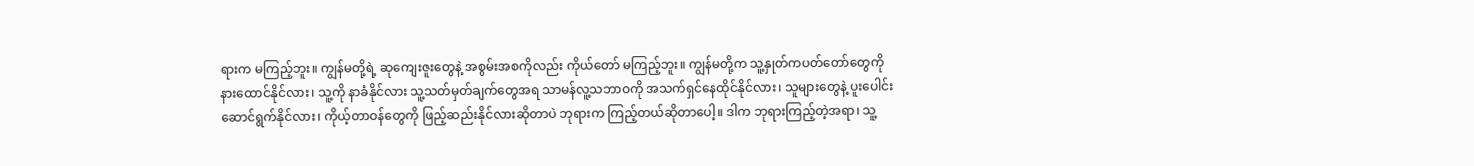ရားက မကြည့်ဘူး။ ကျွန်မတို့ရဲ့ ဆုကျေးဇူးတွေနဲ့ အစွမ်းအစကိုလည်း ကိုယ်တော် မကြည့်ဘူး။ ကျွန်မတို့က သူ့နှုတ်ကပတ်တော်တွေကို နားထောင်နိုင်လား၊ သူ့ကို နာခံနိုင်လား သူ့သတ်မှတ်ချက်တွေအရ သာမန်လူ့သဘာဝကို အသက်ရှင်နေထိုင်နိုင်လား၊ သူများတွေနဲ့ ပူးပေါင်းဆောင်ရွက်နိုင်လား၊ ကိုယ့်တာဝန်တွေကို ဖြည့်ဆည်းနိုင်လားဆိုတာပဲ ဘုရားက ကြည့်တယ်ဆိုတာပေါ့။ ဒါက ဘုရားကြည့်တဲ့အရာ၊ သူ့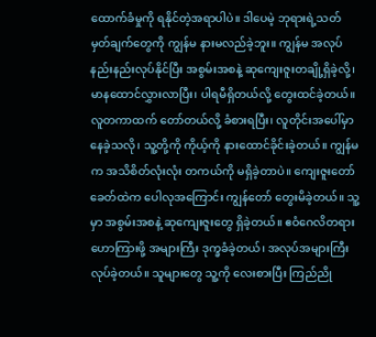ထောက်ခံမှုကို ရနိုင်တဲ့အရာပါပဲ။ ဒါပေမဲ့ ဘုရားရဲ့သတ်မှတ်ချက်တွေကို ကျွန်မ နားမလည်ခဲ့ဘူး။ ကျွန်မ အလုပ်နည်းနည်းလုပ်နိုင်ပြီး အစွမ်းအစနဲ့ ဆုကျေးဇူးတချို့ရှိခဲ့လို့၊ မာနထောင်လွှားလာပြီး၊ ပါရမီရှိတယ်လို့ တွေးထင်ခဲ့တယ်။ လူတကာထက် တော်တယ်လို့ ခံစားရပြီး၊ လူတိုင်းအပေါ်မှာ နေခဲ့သလို၊ သူ့တို့ကို ကိုယ့်ကို နားထောင်ခိုင်းခဲ့တယ်။ ကျွန်မက အသိစိတ်လုံးလုံး တကယ်ကို မရှိခဲ့တာပဲ။ ကျေးဇူးတော်ခေတ်ထဲက ပေါလုအကြောင်း ကျွန်တော် တွေးမိခဲ့တယ်။ သူ့မှာ အစွမ်းအစနဲ့ ဆုကျေးဇူးတွေ ရှိခဲ့တယ်။ ဧဝံဂေလိတရား ဟောကြားဖို့ အများကြီး ဒုက္ခခံခဲ့တယ်၊ အလုပ်အများကြီး လုပ်ခဲ့တယ်။ သူများတွေ သူ့ကို လေးစားပြီး ကြည်ညို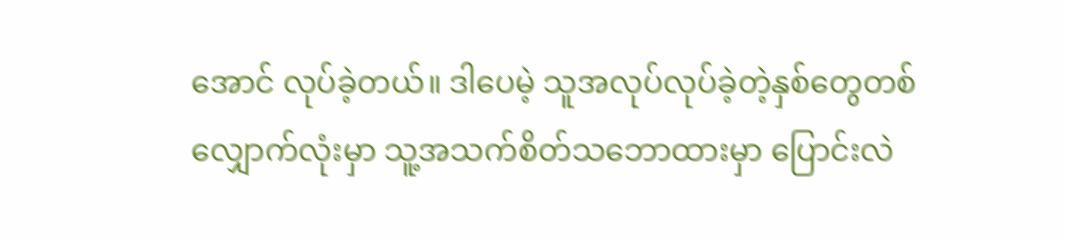အောင် လုပ်ခဲ့တယ်။ ဒါပေမဲ့ သူအလုပ်လုပ်ခဲ့တဲ့နှစ်တွေတစ်လျှောက်လုံးမှာ သူ့အသက်စိတ်သဘောထားမှာ ပြောင်းလဲ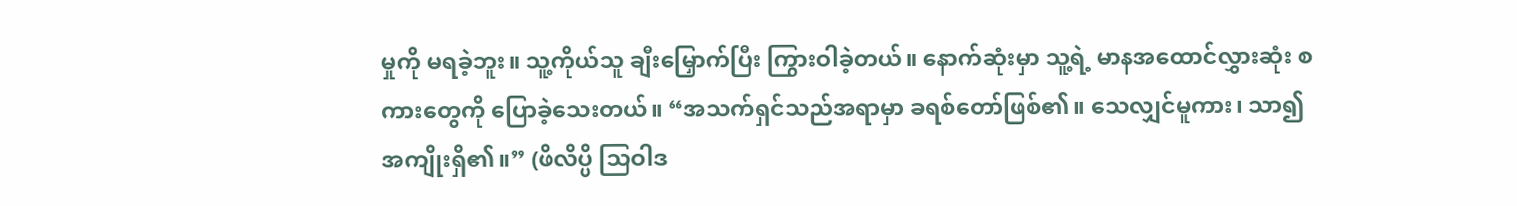မှုကို မရခဲ့ဘူး။ သူ့ကိုယ်သူ ချီးမြှောက်ပြီး ကြွားဝါခဲ့တယ်။ နောက်ဆုံးမှာ သူ့ရဲ့ မာနအထောင်လွှားဆုံး စကားတွေကို ပြောခဲ့သေးတယ်။ “အသက်ရှင်သည်အရာမှာ ခရစ်တော်ဖြစ်၏။ သေလျှင်မူကား၊ သာ၍အကျိုးရှိ၏။” (ဖိလိပ္ပိ သြဝါဒ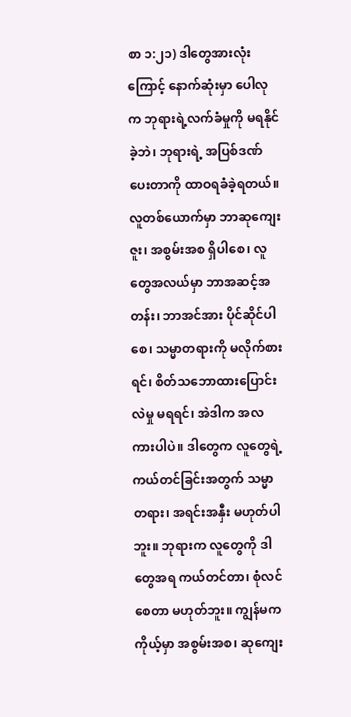စာ ၁:၂၁) ဒါတွေအားလုံးကြောင့် နောက်ဆုံးမှာ ပေါလုက ဘုရားရဲ့လက်ခံမှုကို မရနိုင်ခဲ့ဘဲ၊ ဘုရားရဲ့ အပြစ်ဒဏ်ပေးတာကို ထာဝရခံခဲ့ရတယ်။ လူတစ်ယောက်မှာ ဘာဆုကျေးဇူး၊ အစွမ်းအစ ရှိပါစေ၊ လူတွေအလယ်မှာ ဘာအဆင့်အတန်း၊ ဘာအင်အား ပိုင်ဆိုင်ပါစေ၊ သမ္မာတရားကို မလိုက်စားရင်၊ စိတ်သဘောထားပြောင်းလဲမှု မရရင်၊ အဲဒါက အလကားပါပဲ။ ဒါတွေက လူတွေရဲ့ကယ်တင်ခြင်းအတွက် သမ္မာတရား၊ အရင်းအနှီး မဟုတ်ပါဘူး။ ဘုရားက လူတွေကို ဒါတွေအရ ကယ်တင်တာ၊ စုံလင်စေတာ မဟုတ်ဘူး။ ကျွန်မက ကိုယ့်မှာ အစွမ်းအစ၊ ဆုကျေး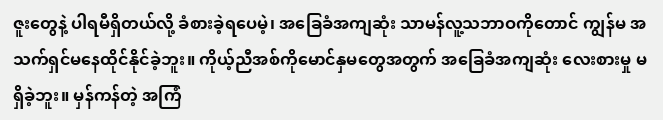ဇူးတွေနဲ့ ပါရမီရှိတယ်လို့ ခံစားခဲ့ရပေမဲ့၊ အခြေခံအကျဆုံး သာမန်လူ့သဘာဝကိုတောင် ကျွန်မ အသက်ရှင်မနေထိုင်နိုင်ခဲ့ဘူး။ ကိုယ့်ညီအစ်ကိုမောင်နှမတွေအတွက် အခြေခံအကျဆုံး လေးစားမှု မရှိခဲ့ဘူး။ မှန်ကန်တဲ့ အကြံ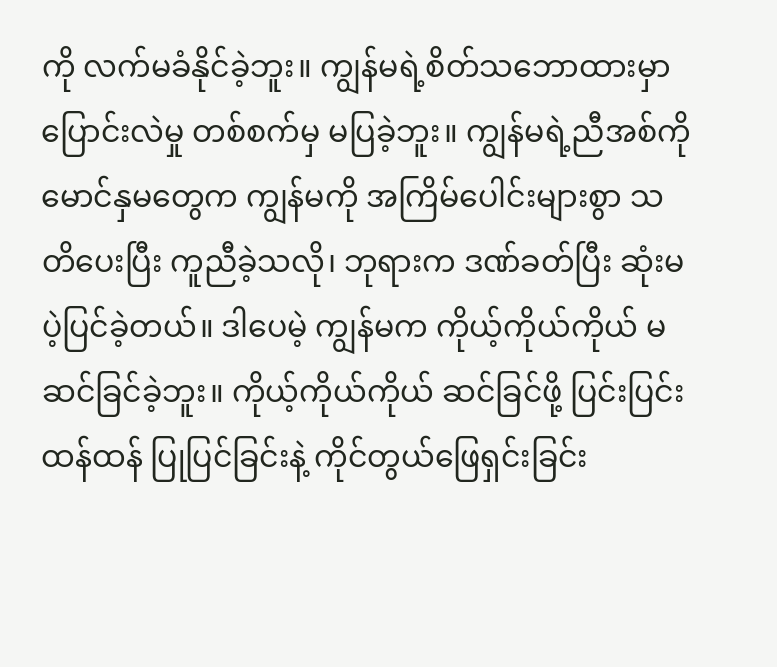ကို လက်မခံနိုင်ခဲ့ဘူး။ ကျွန်မရဲ့စိတ်သဘောထားမှာ ပြောင်းလဲမှု တစ်စက်မှ မပြခဲ့ဘူး။ ကျွန်မရဲ့ညီအစ်ကိုမောင်နှမတွေက ကျွန်မကို အကြိမ်ပေါင်းများစွာ သတိပေးပြီး ကူညီခဲ့သလို၊ ဘုရားက ဒဏ်ခတ်ပြီး ဆုံးမပဲ့ပြင်ခဲ့တယ်။ ဒါပေမဲ့ ကျွန်မက ကိုယ့်ကိုယ်ကိုယ် မဆင်ခြင်ခဲ့ဘူး။ ကိုယ့်ကိုယ်ကိုယ် ဆင်ခြင်ဖို့ ပြင်းပြင်းထန်ထန် ပြုပြင်ခြင်းနဲ့ ကိုင်တွယ်ဖြေရှင်းခြင်း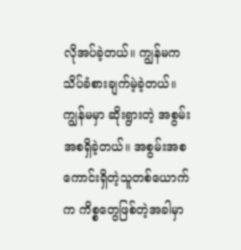လိုအပ်ခဲ့တယ်။ ကျွန်မက သိပ်ခံစားချက်မဲ့ခဲ့တယ်။ ကျွန်မမှာ ဆိုးရွားတဲ့ အစွမ်းအစရှိခဲ့တယ်။ အစွမ်းအစကောင်းရှိတဲ့သူတစ်ယောက်က ကိစ္စတွေဖြစ်တဲ့အခါမှာ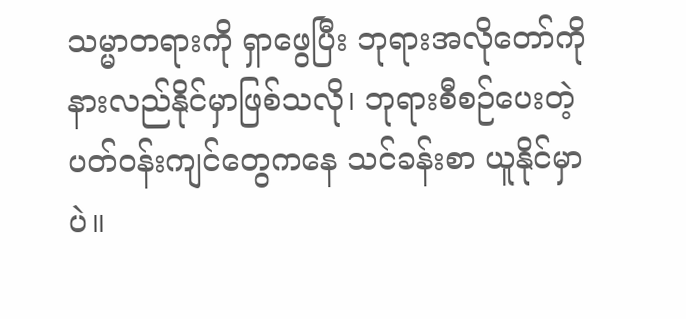သမ္မာတရားကို ရှာဖွေပြီး ဘုရားအလိုတော်ကို နားလည်နိုင်မှာဖြစ်သလို၊ ဘုရားစီစဉ်ပေးတဲ့ ပတ်ဝန်းကျင်တွေကနေ သင်ခန်းစာ ယူနိုင်မှာပဲ။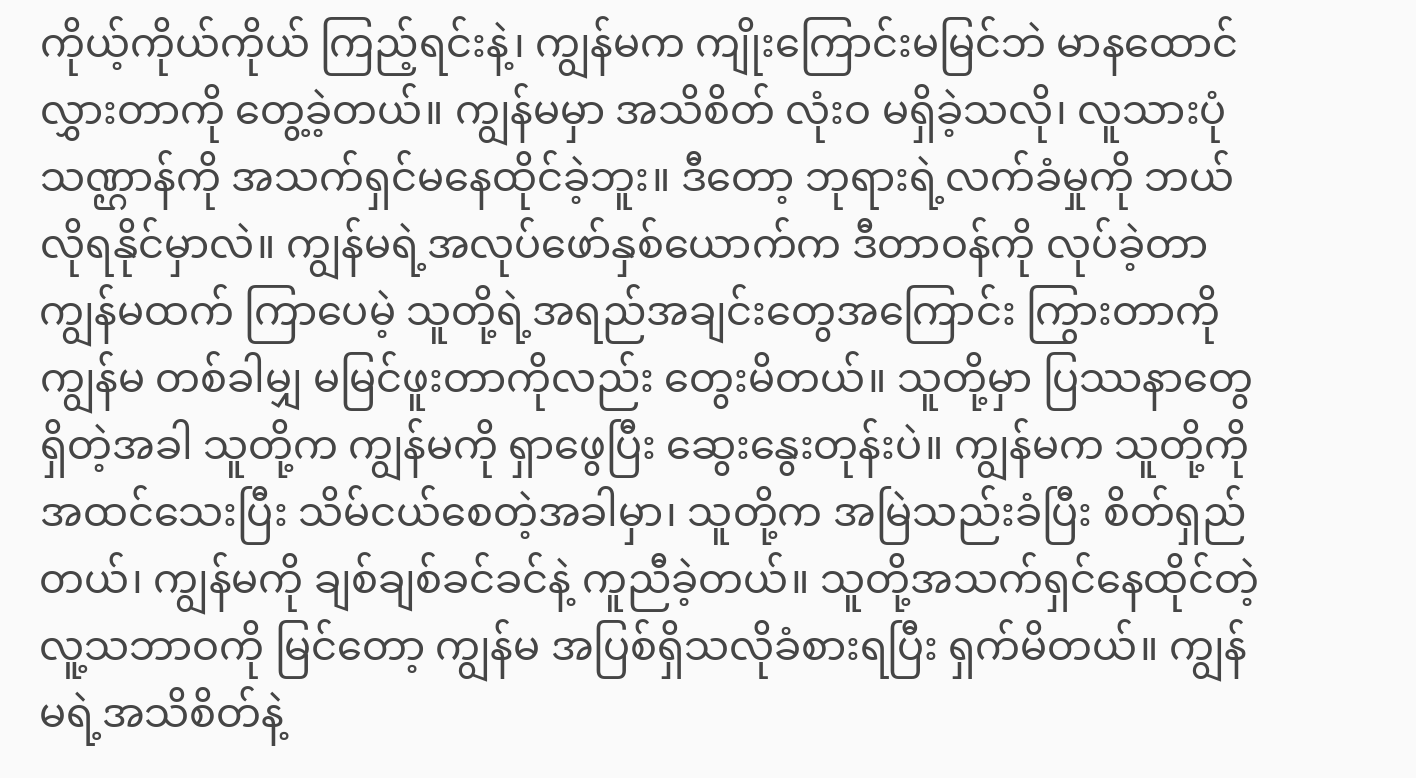ကိုယ့်ကိုယ်ကိုယ် ကြည့်ရင်းနဲ့၊ ကျွန်မက ကျိုးကြောင်းမမြင်ဘဲ မာနထောင်လွှားတာကို တွေ့ခဲ့တယ်။ ကျွန်မမှာ အသိစိတ် လုံးဝ မရှိခဲ့သလို၊ လူသားပုံသဏ္ဌာန်ကို အသက်ရှင်မနေထိုင်ခဲ့ဘူး။ ဒီတော့ ဘုရားရဲ့လက်ခံမှုကို ဘယ်လိုရနိုင်မှာလဲ။ ကျွန်မရဲ့အလုပ်ဖော်နှစ်ယောက်က ဒီတာဝန်ကို လုပ်ခဲ့တာ ကျွန်မထက် ကြာပေမဲ့ သူတို့ရဲ့အရည်အချင်းတွေအကြောင်း ကြွားတာကို ကျွန်မ တစ်ခါမျှ မမြင်ဖူးတာကိုလည်း တွေးမိတယ်။ သူတို့မှာ ပြဿနာတွေရှိတဲ့အခါ သူတို့က ကျွန်မကို ရှာဖွေပြီး ဆွေးနွေးတုန်းပဲ။ ကျွန်မက သူတို့ကို အထင်သေးပြီး သိမ်ငယ်စေတဲ့အခါမှာ၊ သူတို့က အမြဲသည်းခံပြီး စိတ်ရှည်တယ်၊ ကျွန်မကို ချစ်ချစ်ခင်ခင်နဲ့ ကူညီခဲ့တယ်။ သူတို့အသက်ရှင်နေထိုင်တဲ့ လူ့သဘာဝကို မြင်တော့ ကျွန်မ အပြစ်ရှိသလိုခံစားရပြီး ရှက်မိတယ်။ ကျွန်မရဲ့အသိစိတ်နဲ့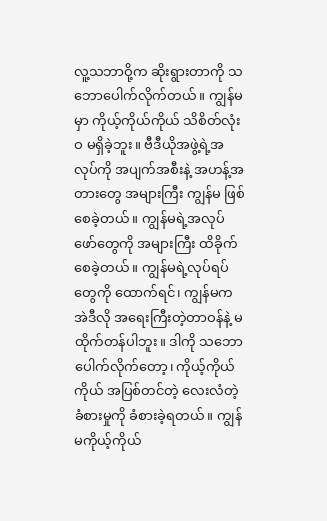လူ့သဘာဝို့က ဆိုးရွားတာကို သဘောပေါက်လိုက်တယ်။ ကျွန်မမှာ ကိုယ့်ကိုယ်ကိုယ် သိစိတ်လုံးဝ မရှိခဲ့ဘူး။ ဗီဒီယိုအဖွဲ့ရဲ့အလုပ်ကို အပျက်အစီးနဲ့ အဟန့်အတားတွေ အများကြီး ကျွန်မ ဖြစ်စေခဲ့တယ်။ ကျွန်မရဲ့အလုပ်ဖော်တွေကို အများကြီး ထိခိုက်စေခဲ့တယ်။ ကျွန်မရဲ့လုပ်ရပ်တွေကို ထောက်ရင်၊ ကျွန်မက အဲဒီလို အရေးကြီးတဲ့တာဝန်နဲ့ မထိုက်တန်ပါဘူး။ ဒါကို သဘောပေါက်လိုက်တော့၊ ကိုယ့်ကိုယ်ကိုယ် အပြစ်တင်တဲ့ လေးလံတဲ့ ခံစားမှုကို ခံစားခဲ့ရတယ်။ ကျွန်မကိုယ့်ကိုယ်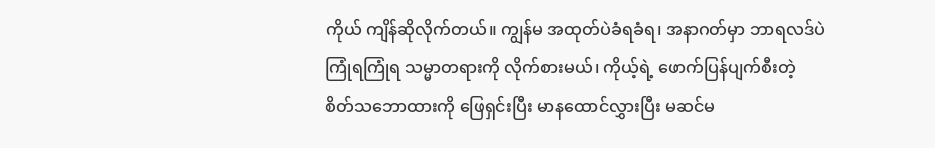ကိုယ် ကျိန်ဆိုလိုက်တယ်။ ကျွန်မ အထုတ်ပဲခံရခံရ၊ အနာဂတ်မှာ ဘာရလဒ်ပဲ ကြုံရကြုံရ သမ္မာတရားကို လိုက်စားမယ်၊ ကိုယ့်ရဲ့ ဖောက်ပြန်ပျက်စီးတဲ့ စိတ်သဘောထားကို ဖြေရှင်းပြီး မာနထောင်လွှားပြီး မဆင်မ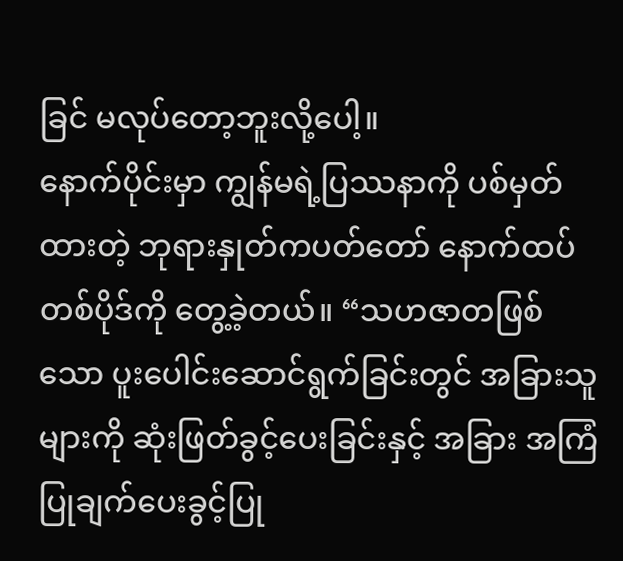ခြင် မလုပ်တော့ဘူးလို့ပေါ့။
နောက်ပိုင်းမှာ ကျွန်မရဲ့ပြဿနာကို ပစ်မှတ်ထားတဲ့ ဘုရားနှုတ်ကပတ်တော် နောက်ထပ်တစ်ပိုဒ်ကို တွေ့ခဲ့တယ်။ “သဟဇာတဖြစ်သော ပူးပေါင်းဆောင်ရွက်ခြင်းတွင် အခြားသူများကို ဆုံးဖြတ်ခွင့်ပေးခြင်းနှင့် အခြား အကြံပြုချက်ပေးခွင့်ပြု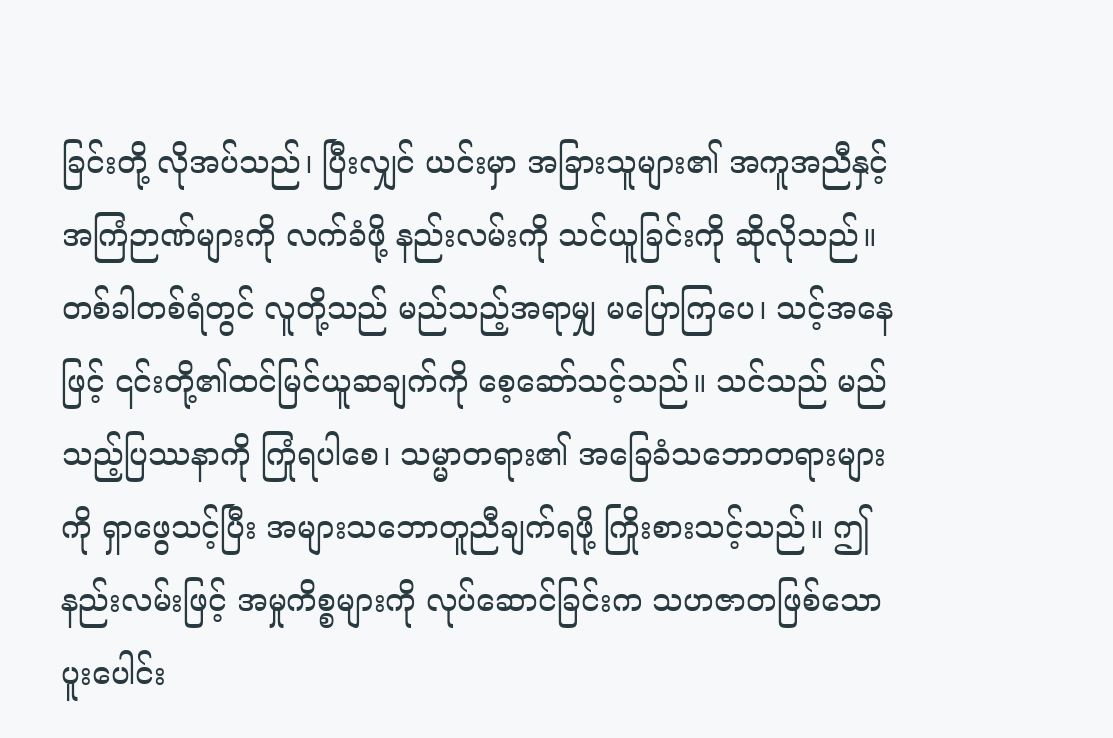ခြင်းတို့ လိုအပ်သည်၊ ပြီးလျှင် ယင်းမှာ အခြားသူများ၏ အကူအညီနှင့် အကြံဉာဏ်များကို လက်ခံဖို့ နည်းလမ်းကို သင်ယူခြင်းကို ဆိုလိုသည်။ တစ်ခါတစ်ရံတွင် လူတို့သည် မည်သည့်အရာမျှ မပြောကြပေ၊ သင့်အနေဖြင့် ၎င်းတို့၏ထင်မြင်ယူဆချက်ကို စေ့ဆော်သင့်သည်။ သင်သည် မည်သည့်ပြဿနာကို ကြုံရပါစေ၊ သမ္မာတရား၏ အခြေခံသဘောတရားများကို ရှာဖွေသင့်ပြီး အများသဘောတူညီချက်ရဖို့ ကြိုးစားသင့်သည်။ ဤနည်းလမ်းဖြင့် အမှုကိစ္စများကို လုပ်ဆောင်ခြင်းက သဟဇာတဖြစ်သော ပူးပေါင်း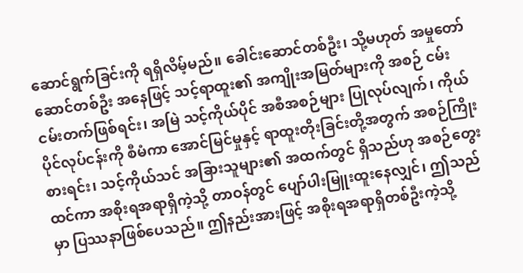ဆောင်ရွက်ခြင်းကို ရရှိလိမ့်မည်။ ခေါင်းဆောင်တစ်ဦး၊ သို့မဟုတ် အမှုတော်ဆောင်တစ်ဦး အနေဖြင့် သင့်ရာထူး၏ အကျိုးအမြတ်များကို အစဉ် ငမ်းငမ်းတက်ဖြစ်ရင်း၊ အမြဲ သင့်ကိုယ်ပိုင် အစီအစဉ်များ ပြုလုပ်လျက်၊ ကိုယ်ပိုင်လုပ်ငန်းကို စီမံကာ အောင်မြင်မှုနှင့် ရာထူးတိုးခြင်းတို့အတွက် အစဉ်ကြိုးစားရင်း၊ သင့်ကိုယ်သင် အခြားသူများ၏ အထက်တွင် ရှိသည်ဟု အစဉ်တွေးထင်ကာ အစိုးရအရာရှိကဲ့သို့ တာဝန်တွင် ပျော်ပါးမြူးထူးနေလျှင်၊ ဤသည်မှာ ပြဿနာဖြစ်ပေသည်။ ဤနည်းအားဖြင့် အစိုးရအရာရှိတစ်ဦးကဲ့သို့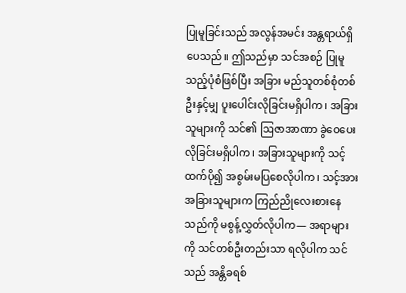ပြုမူခြင်းသည် အလွန်အမင်း အန္တရာယ်ရှိပေသည်။ ဤသည်မှာ သင်အစဉ် ပြုမူသည့်ပုံစံဖြစ်ပြီး အခြား မည်သူတစ်စုံတစ်ဦးနှင့်မျှ ပူးပေါင်းလိုခြင်းမရှိပါက၊ အခြားသူများကို သင်၏ ဩဇာအာဏာ ခွဲဝေပေးလိုခြင်းမရှိပါက၊ အခြားသူများကို သင့်ထက်ပို၍ အစွမ်းမပြစေလိုပါက၊ သင့်အား အခြားသူများက ကြည်ညိုလေးစားနေသည်ကို မစွန့်လွှတ်လိုပါက— အရာများကို သင်တစ်ဦးတည်းသာ ရလိုပါက သင်သည် အန္တိခရစ်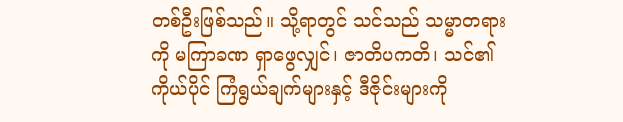တစ်ဦးဖြစ်သည်။ သို့ရာတွင် သင်သည် သမ္မာတရားကို မကြာခဏ ရှာဖွေလျှင်၊ ဇာတိပကတိ၊ သင်၏ကိုယ်ပိုင် ကြံရွယ်ချက်များနှင့် ဒီဇိုင်းများကို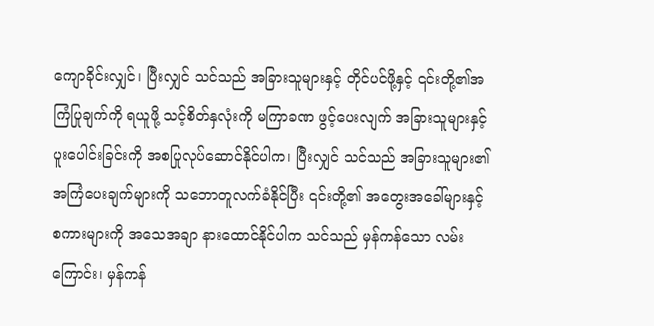ကျောခိုင်းလျှင်၊ ပြီးလျှင် သင်သည် အခြားသူများနှင့် တိုင်ပင်ဖို့နှင့် ၎င်းတို့၏အကြံပြုချက်ကို ရယူဖို့ သင့်စိတ်နှလုံးကို မကြာခဏ ဖွင့်ပေးလျက် အခြားသူများနှင့် ပူးပေါင်းခြင်းကို အစပြုလုပ်ဆောင်နိုင်ပါက၊ ပြီးလျှင် သင်သည် အခြားသူများ၏ အကြံပေးချက်များကို သဘောတူလက်ခံနိုင်ပြီး ၎င်းတို့၏ အတွေးအခေါ်များနှင့် စကားများကို အသေအချာ နားထောင်နိုင်ပါက သင်သည် မှန်ကန်သော လမ်းကြောင်း၊ မှန်ကန်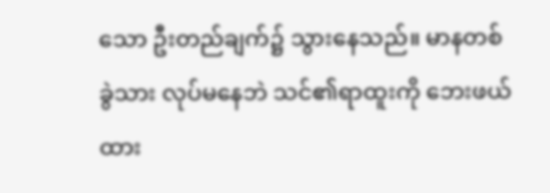သော ဦးတည်ချက်၌ သွားနေသည်။ မာနတစ်ခွဲသား လုပ်မနေဘဲ သင်၏ရာထူးကို ဘေးဖယ်ထား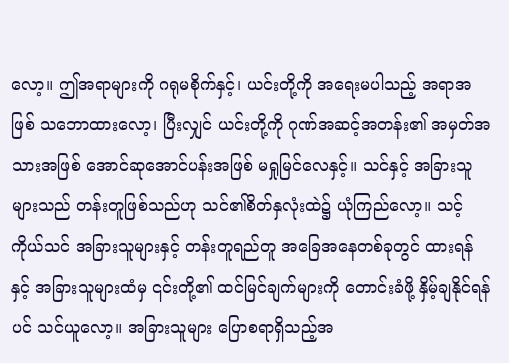လော့။ ဤအရာများကို ဂရုမစိုက်နှင့်၊ ယင်းတို့ကို အရေးမပါသည့် အရာအဖြစ် သဘောထားလော့၊ ပြီးလျှင် ယင်းတို့ကို ဂုဏ်အဆင့်အတန်း၏ အမှတ်အသားအဖြစ် အောင်ဆုအောင်ပန်းအဖြစ် မရှုမြင်လေနှင့်။ သင်နှင့် အခြားသူများသည် တန်းတူဖြစ်သည်ဟု သင်၏စိတ်နှလုံးထဲ၌ ယုံကြည်လော့။ သင့်ကိုယ်သင် အခြားသူများနှင့် တန်းတူရည်တူ အခြေအနေတစ်ခုတွင် ထားရန်နှင့် အခြားသူများထံမှ ၎င်းတို့၏ ထင်မြင်ချက်များကို တောင်းခံဖို့ နှိမ့်ချနိုင်ရန်ပင် သင်ယူလော့။ အခြားသူများ ပြောစရာရှိသည့်အ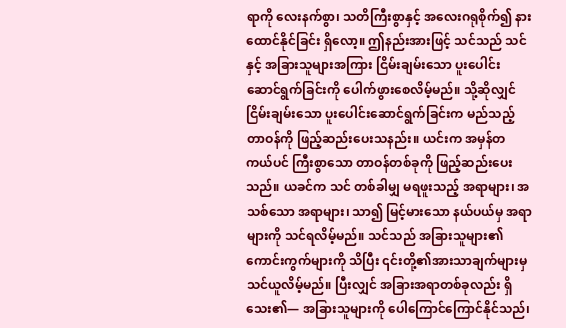ရာကို လေးနက်စွာ၊ သတိကြီးစွာနှင့် အလေးဂရုစိုက်၍ နားထောင်နိုင်ခြင်း ရှိလော့။ ဤနည်းအားဖြင့် သင်သည် သင်နှင့် အခြားသူများအကြား ငြိမ်းချမ်းသော ပူးပေါင်းဆောင်ရွက်ခြင်းကို ပေါက်ဖွားစေလိမ့်မည်။ သို့ဆိုလျှင် ငြိမ်းချမ်းသော ပူးပေါင်းဆောင်ရွက်ခြင်းက မည်သည့်တာဝန်ကို ဖြည့်ဆည်းပေးသနည်း။ ယင်းက အမှန်တကယ်ပင် ကြီးစွာသော တာဝန်တစ်ခုကို ဖြည့်ဆည်းပေးသည်။ ယခင်က သင် တစ်ခါမျှ မရဖူးသည့် အရာများ၊ အသစ်သော အရာများ၊ သာ၍ မြင့်မားသော နယ်ပယ်မှ အရာများကို သင်ရလိမ့်မည်။ သင်သည် အခြားသူများ၏ ကောင်းကွက်များကို သိပြီး ၎င်းတို့၏အားသာချက်များမှ သင်ယူလိမ့်မည်။ ပြီးလျှင် အခြားအရာတစ်ခုလည်း ရှိသေး၏— အခြားသူများကို ပေါကြောင်ကြောင်နိုင်သည်၊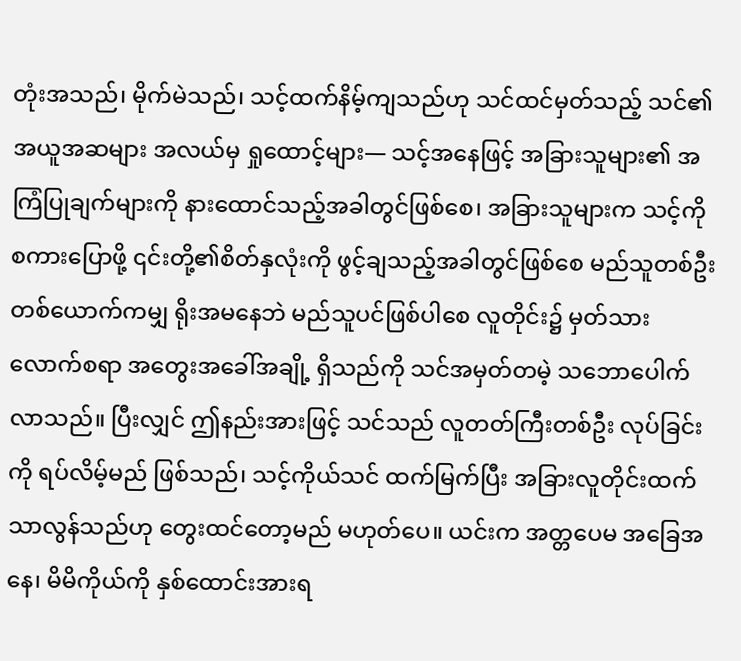တုံးအသည်၊ မိုက်မဲသည်၊ သင့်ထက်နိမ့်ကျသည်ဟု သင်ထင်မှတ်သည့် သင်၏အယူအဆများ အလယ်မှ ရှုထောင့်များ— သင့်အနေဖြင့် အခြားသူများ၏ အကြံပြုချက်များကို နားထောင်သည့်အခါတွင်ဖြစ်စေ၊ အခြားသူများက သင့်ကို စကားပြောဖို့ ၎င်းတို့၏စိတ်နှလုံးကို ဖွင့်ချသည့်အခါတွင်ဖြစ်စေ မည်သူတစ်ဦးတစ်ယောက်ကမျှ ရိုးအမနေဘဲ မည်သူပင်ဖြစ်ပါစေ လူတိုင်း၌ မှတ်သားလောက်စရာ အတွေးအခေါ်အချို့ ရှိသည်ကို သင်အမှတ်တမဲ့ သဘောပေါက်လာသည်။ ပြီးလျှင် ဤနည်းအားဖြင့် သင်သည် လူတတ်ကြီးတစ်ဦး လုပ်ခြင်းကို ရပ်လိမ့်မည် ဖြစ်သည်၊ သင့်ကိုယ်သင် ထက်မြက်ပြီး အခြားလူတိုင်းထက် သာလွန်သည်ဟု တွေးထင်တော့မည် မဟုတ်ပေ။ ယင်းက အတ္တပေမ အခြေအနေ၊ မိမိကိုယ်ကို နှစ်ထောင်းအားရ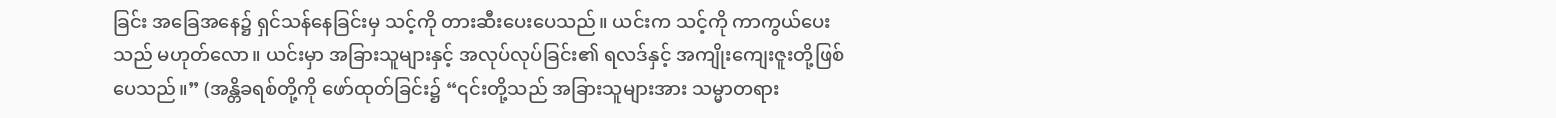ခြင်း အခြေအနေ၌ ရှင်သန်နေခြင်းမှ သင့်ကို တားဆီးပေးပေသည်။ ယင်းက သင့်ကို ကာကွယ်ပေးသည် မဟုတ်လော။ ယင်းမှာ အခြားသူများနှင့် အလုပ်လုပ်ခြင်း၏ ရလဒ်နှင့် အကျိုးကျေးဇူးတို့ဖြစ်ပေသည်။” (အန္တိခရစ်တို့ကို ဖော်ထုတ်ခြင်း၌ “၎င်းတို့သည် အခြားသူများအား သမ္မာတရား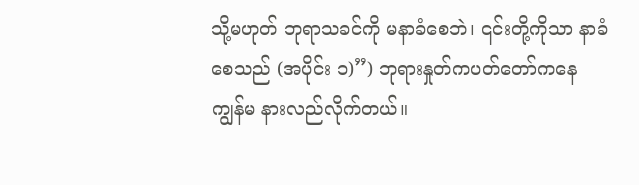သို့မဟုတ် ဘုရာသခင်ကို မနာခံစေဘဲ၊ ၎င်းတို့ကိုသာ နာခံစေသည် (အပိုင်း ၁)”) ဘုရားနှုတ်ကပတ်တော်ကနေ ကျွန်မ နားလည်လိုက်တယ်။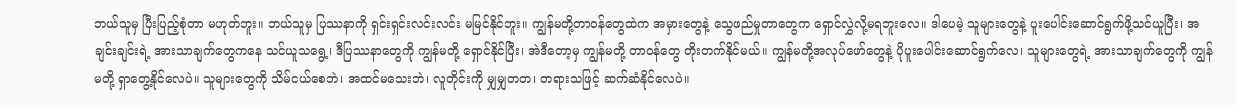ဘယ်သူမှ ပြီးပြည့်စုံတာ မဟုတ်ဘူး။ ဘယ်သူမှ ပြဿနာကို ရှင်းရှင်းလင်းလင်း မမြင်နိုင်ဘူး။ ကျွန်မတို့တာဝန်တွေထဲက အမှားတွေနဲ့ သွေဖည်မှုတာတွေက ရှောင်လွှဲလို့မရဘူးလေ။ ဒါပေမဲ့ သူများတွေနဲ့ ပူးပေါင်းဆောင်ရွက်ဖို့သင်ယူပြီး၊ အချင်းချင်းရဲ့ အားသာချက်တွေကနေ သင်ယူသရွေ့၊ ဒီပြဿနာတွေကို ကျွန်မတို့ ရှောင်နိုင်ပြီး၊ အဲဒီတော့မှ ကျွန်မတို့ တာဝန်တွေ တိုးတက်နိုင်မယ်။ ကျွန်မတို့အလုပ်ဖော်တွေနဲ့ ပိုပူးပေါင်းဆောင်ရွက်လေ၊ သူများတွေရဲ့ အားသာချက်တွေကို ကျွန်မတို့ ရှာတွေ့နိုင်လေပဲ။ သူများတွေကို သိမ်ငယ်စေဘဲ၊ အထင်မသေးဘဲ၊ လူတိုင်းကို မျှမျှတတ၊ တရားသဖြင့် ဆက်ဆံနိုင်လေပဲ။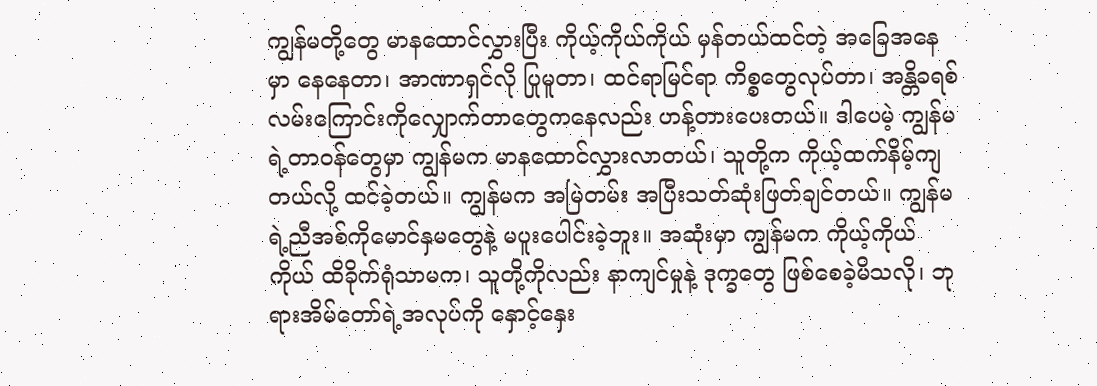ကျွန်မတို့တွေ မာနထောင်လွှားပြီး ကိုယ့်ကိုယ်ကိုယ် မှန်တယ်ထင်တဲ့ အခြေအနေမှာ နေနေတာ၊ အာဏာရှင်လို ပြုမူတာ၊ ထင်ရာမြင်ရာ ကိစ္စတွေလုပ်တာ၊ အန္တိခရစ်လမ်းကြောင်းကိုလျှောက်တာတွေကနေလည်း ဟန့်တားပေးတယ်။ ဒါပေမဲ့ ကျွန်မရဲ့တာဝန်တွေမှာ ကျွန်မက မာနထောင်လွှားလာတယ်၊ သူတို့က ကိုယ့်ထက်နိမ့်ကျတယ်လို့ ထင်ခဲ့တယ်။ ကျွန်မက အမြဲတမ်း အပြီးသတ်ဆုံးဖြတ်ချင်တယ်။ ကျွန်မရဲ့ညီအစ်ကိုမောင်နှမတွေနဲ့ မပူးပေါင်းခဲ့ဘူး။ အဆုံးမှာ ကျွန်မက ကိုယ့်ကိုယ်ကိုယ် ထိခိုက်ရုံသာမက၊ သူတို့ကိုလည်း နာကျင်မှုနဲ့ ဒုက္ခတွေ ဖြစ်စေခဲ့မိသလို၊ ဘုရားအိမ်တော်ရဲ့အလုပ်ကို နှောင့်နှေး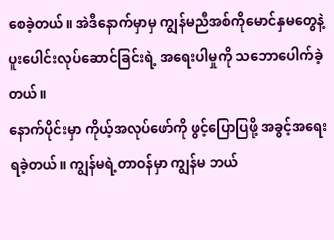စေခဲ့တယ်။ အဲဒီနောက်မှာမှ ကျွန်မညီအစ်ကိုမောင်နှမတွေနဲ့ ပူးပေါင်းလုပ်ဆောင်ခြင်းရဲ့ အရေးပါမှုကို သဘောပေါက်ခဲ့တယ်။
နောက်ပိုင်းမှာ ကိုယ့်အလုပ်ဖော်ကို ဖွင့်ပြောပြဖို့ အခွင့်အရေးရခဲ့တယ်။ ကျွန်မရဲ့တာဝန်မှာ ကျွန်မ ဘယ်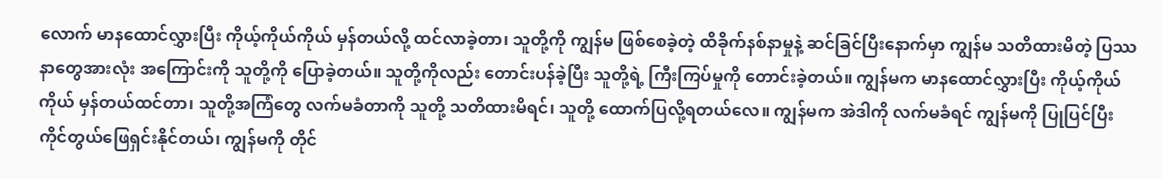လောက် မာနထောင်လွှားပြီး ကိုယ့်ကိုယ်ကိုယ် မှန်တယ်လို့ ထင်လာခဲ့တာ၊ သူတို့ကို ကျွန်မ ဖြစ်စေခဲ့တဲ့ ထိခိုက်နစ်နာမှုနဲ့ ဆင်ခြင်ပြီးနောက်မှာ ကျွန်မ သတိထားမိတဲ့ ပြဿနာတွေအားလုံး အကြောင်းကို သူတို့ကို ပြောခဲ့တယ်။ သူတို့ကိုလည်း တောင်းပန်ခဲ့ပြီး သူတို့ရဲ့ ကြီးကြပ်မှုကို တောင်းခဲ့တယ်။ ကျွန်မက မာနထောင်လွှားပြီး ကိုယ့်ကိုယ်ကိုယ် မှန်တယ်ထင်တာ၊ သူတို့အကြံတွေ လက်မခံတာကို သူတို့ သတိထားမိရင်၊ သူတို့ ထောက်ပြလို့ရတယ်လေ။ ကျွန်မက အဲဒါကို လက်မခံရင် ကျွန်မကို ပြုပြင်ပြီး ကိုင်တွယ်ဖြေရှင်းနိုင်တယ်၊ ကျွန်မကို တိုင်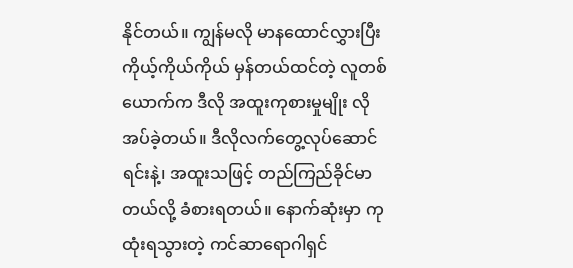နိုင်တယ်။ ကျွန်မလို မာနထောင်လွှားပြီး ကိုယ့်ကိုယ်ကိုယ် မှန်တယ်ထင်တဲ့ လူတစ်ယောက်က ဒီလို အထူးကုစားမှုမျိုး လိုအပ်ခဲ့တယ်။ ဒီလိုလက်တွေ့လုပ်ဆောင်ရင်းနဲ့၊ အထူးသဖြင့် တည်ကြည်ခိုင်မာတယ်လို့ ခံစားရတယ်။ နောက်ဆုံးမှာ ကုထုံးရသွားတဲ့ ကင်ဆာရောဂါရှင်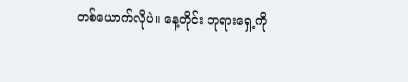တစ်ယောက်လိုပဲ။ နေ့တိုင်း ဘုရားရှေ့ကို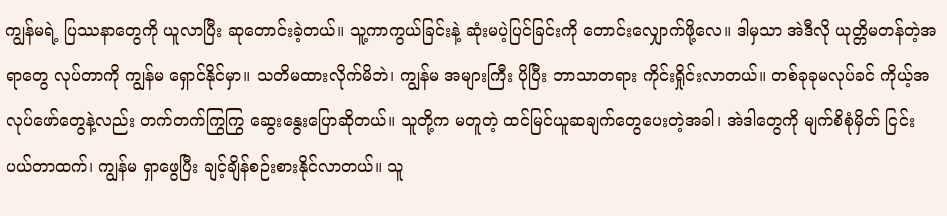ကျွန်မရဲ့ ပြဿနာတွေကို ယူလာပြီး ဆုတောင်းခဲ့တယ်။ သူ့ကာကွယ်ခြင်းနဲ့ ဆုံးမပဲ့ပြင်ခြင်းကို တောင်းလျှောက်ဖို့လေ။ ဒါမှသာ အဲဒီလို ယုတ္တိမတန်တဲ့အရာတွေ လုပ်တာကို ကျွန်မ ရှောင်နိုင်မှာ။ သတိမထားလိုက်မိဘဲ၊ ကျွန်မ အများကြီး ပိုပြီး ဘာသာတရား ကိုင်းရှိုင်းလာတယ်။ တစ်ခုခုမလုပ်ခင် ကိုယ့်အလုပ်ဖော်တွေနဲ့လည်း တက်တက်ကြွကြွ ဆွေးနွေးပြောဆိုတယ်။ သူတို့က မတူတဲ့ ထင်မြင်ယူဆချက်တွေပေးတဲ့အခါ၊ အဲဒါတွေကို မျက်စိစုံမှိတ် ငြင်းပယ်တာထက်၊ ကျွန်မ ရှာဖွေပြီး ချင့်ချိန်စဉ်းစားနိုင်လာတယ်။ သူ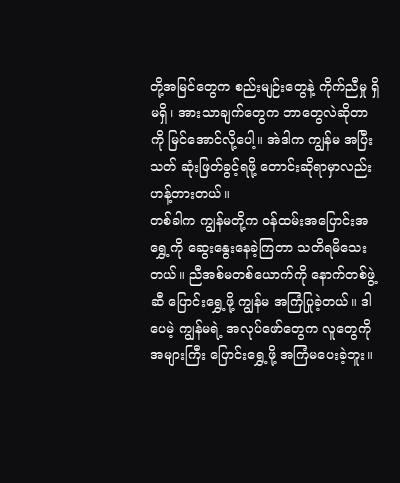တို့အမြင်တွေက စည်းမျဉ်းတွေနဲ့ ကိုက်ညီမှု ရှိမရှိ၊ အားသာချက်တွေက ဘာတွေလဲဆိုတာကို မြင်အောင်လို့ပေါ့။ အဲဒါက ကျွန်မ အပြီးသတ် ဆုံးဖြတ်ခွင့်ရဖို့ တောင်းဆိုရာမှာလည်း ဟန့်တားတယ်။
တစ်ခါက ကျွန်မတို့က ဝန်ထမ်းအပြောင်းအရွှေ့ကို ဆွေးနွေးနေခဲ့ကြတာ သတိရမိသေးတယ်။ ညီအစ်မတစ်ယောက်ကို နောက်တစ်ဖွဲ့ဆီ ပြောင်းရွှေ့ဖို့ ကျွန်မ အကြံပြုခဲ့တယ်။ ဒါပေမဲ့ ကျွန်မရဲ့ အလုပ်ဖော်တွေက လူတွေကို အများကြီး ပြောင်းရွှေ့ဖို့ အကြံမပေးခဲ့ဘူး။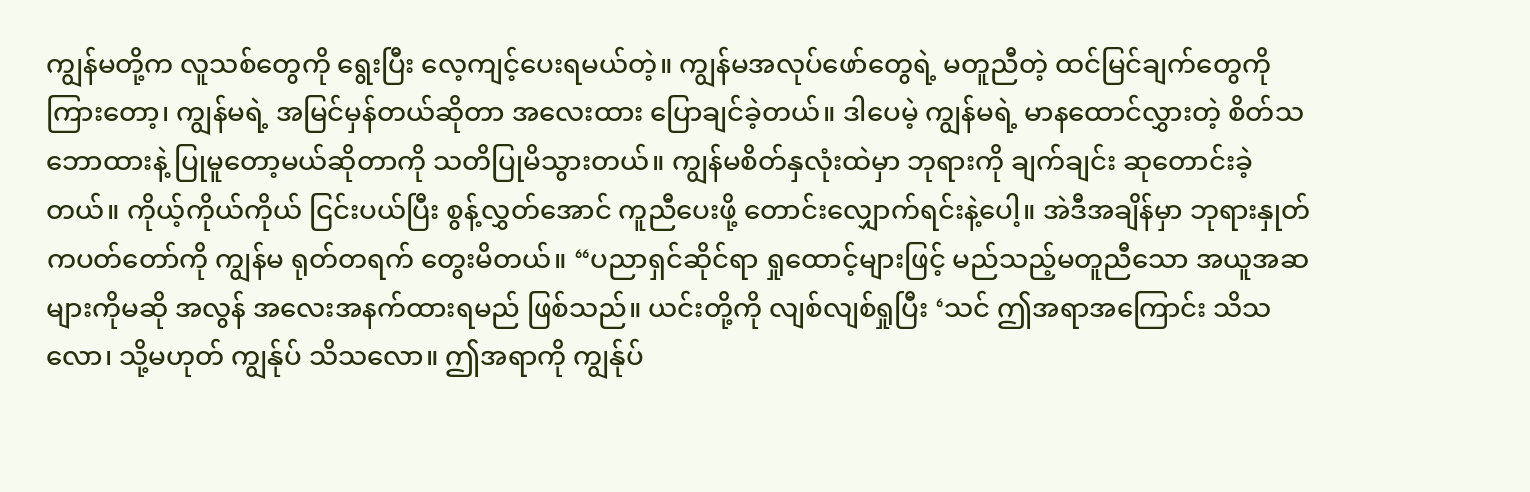ကျွန်မတို့က လူသစ်တွေကို ရွေးပြီး လေ့ကျင့်ပေးရမယ်တဲ့။ ကျွန်မအလုပ်ဖော်တွေရဲ့ မတူညီတဲ့ ထင်မြင်ချက်တွေကို ကြားတော့၊ ကျွန်မရဲ့ အမြင်မှန်တယ်ဆိုတာ အလေးထား ပြောချင်ခဲ့တယ်။ ဒါပေမဲ့ ကျွန်မရဲ့ မာနထောင်လွှားတဲ့ စိတ်သဘောထားနဲ့ ပြုမူတော့မယ်ဆိုတာကို သတိပြုမိသွားတယ်။ ကျွန်မစိတ်နှလုံးထဲမှာ ဘုရားကို ချက်ချင်း ဆုတောင်းခဲ့တယ်။ ကိုယ့်ကိုယ်ကိုယ် ငြင်းပယ်ပြီး စွန့်လွှတ်အောင် ကူညီပေးဖို့ တောင်းလျှောက်ရင်းနဲ့ပေါ့။ အဲဒီအချိန်မှာ ဘုရားနှုတ်ကပတ်တော်ကို ကျွန်မ ရုတ်တရက် တွေးမိတယ်။ “ပညာရှင်ဆိုင်ရာ ရှုထောင့်များဖြင့် မည်သည့်မတူညီသော အယူအဆများကိုမဆို အလွန် အလေးအနက်ထားရမည် ဖြစ်သည်။ ယင်းတို့ကို လျစ်လျစ်ရှုပြီး ‘သင် ဤအရာအကြောင်း သိသလော၊ သို့မဟုတ် ကျွန်ုပ် သိသလော။ ဤအရာကို ကျွန်ုပ်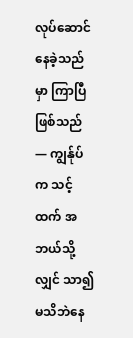လုပ်ဆောင်နေခဲ့သည်မှာ ကြာပြီဖြစ်သည်— ကျွန်ုပ်က သင့်ထက် အဘယ်သို့လျှင် သာ၍ မသိဘဲနေ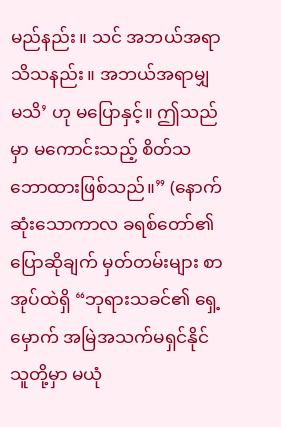မည်နည်း။ သင် အဘယ်အရာ သိသနည်း။ အဘယ်အရာမျှ မသိ’ ဟု မပြောနှင့်။ ဤသည်မှာ မကောင်းသည့် စိတ်သဘောထားဖြစ်သည်။” (နောက်ဆုံးသောကာလ ခရစ်တော်၏ပြောဆိုချက် မှတ်တမ်းများ စာအုပ်ထဲရှိ “ဘုရားသခင်၏ ရှေ့မှောက် အမြဲအသက်မရှင်နိုင်သူတို့မှာ မယုံ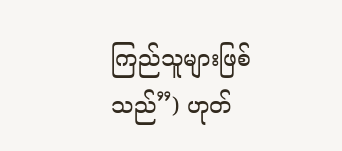ကြည်သူများဖြစ်သည်”) ဟုတ်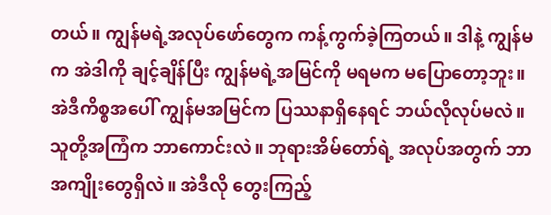တယ်။ ကျွန်မရဲ့အလုပ်ဖော်တွေက ကန့်ကွက်ခဲ့ကြတယ်။ ဒါနဲ့ ကျွန်မက အဲဒါကို ချင့်ချိန်ပြီး ကျွန်မရဲ့အမြင်ကို မရမက မပြောတော့ဘူး။ အဲဒီကိစ္စအပေါ် ကျွန်မအမြင်က ပြဿနာရှိနေရင် ဘယ်လိုလုပ်မလဲ။ သူတို့အကြံက ဘာကောင်းလဲ။ ဘုရားအိမ်တော်ရဲ့ အလုပ်အတွက် ဘာအကျိုးတွေရှိလဲ။ အဲဒီလို တွေးကြည့်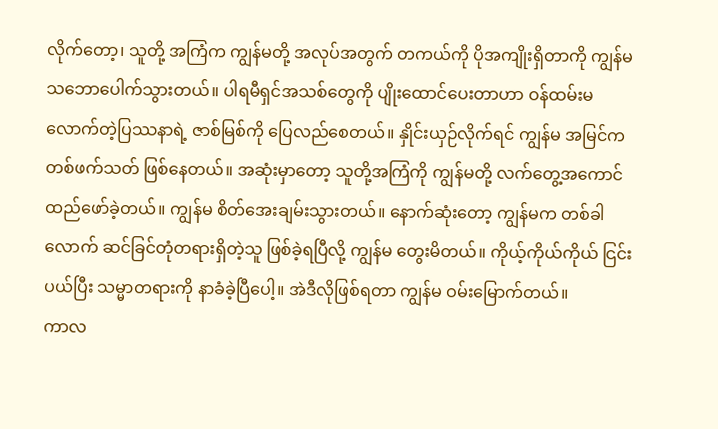လိုက်တော့၊ သူတို့ အကြံက ကျွန်မတို့ အလုပ်အတွက် တကယ်ကို ပိုအကျိုးရှိတာကို ကျွန်မ သဘောပေါက်သွားတယ်။ ပါရမီရှင်အသစ်တွေကို ပျိုးထောင်ပေးတာဟာ ဝန်ထမ်းမလောက်တဲ့ပြဿနာရဲ့ ဇာစ်မြစ်ကို ပြေလည်စေတယ်။ နှိုင်းယှဉ်လိုက်ရင် ကျွန်မ အမြင်က တစ်ဖက်သတ် ဖြစ်နေတယ်။ အဆုံးမှာတော့ သူတို့အကြံကို ကျွန်မတို့ လက်တွေ့အကောင်ထည်ဖော်ခဲ့တယ်။ ကျွန်မ စိတ်အေးချမ်းသွားတယ်။ နောက်ဆုံးတော့ ကျွန်မက တစ်ခါလောက် ဆင်ခြင်တုံတရားရှိတဲ့သူ ဖြစ်ခဲ့ရပြီလို့ ကျွန်မ တွေးမိတယ်။ ကိုယ့်ကိုယ်ကိုယ် ငြင်းပယ်ပြီး သမ္မာတရားကို နာခံခဲ့ပြီပေါ့။ အဲဒီလိုဖြစ်ရတာ ကျွန်မ ဝမ်းမြောက်တယ်။
ကာလ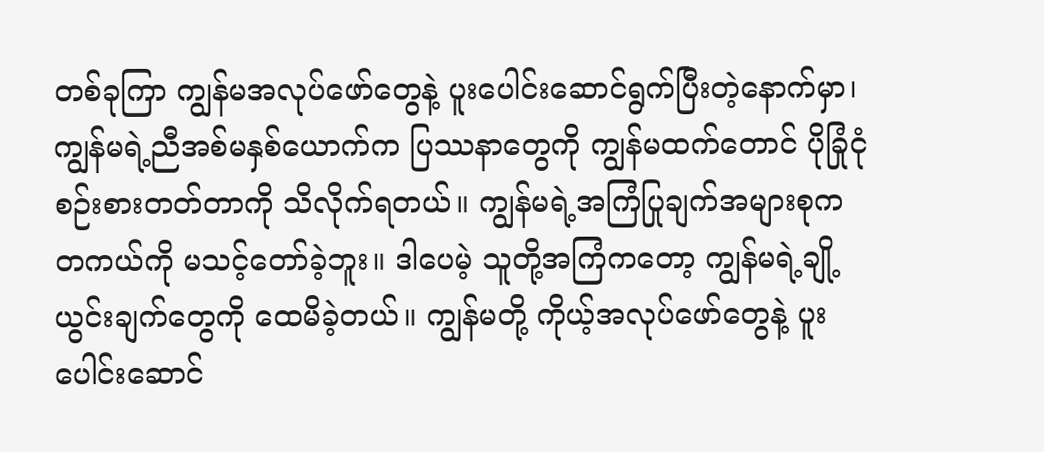တစ်ခုကြာ ကျွန်မအလုပ်ဖော်တွေနဲ့ ပူးပေါင်းဆောင်ရွက်ပြီးတဲ့နောက်မှာ၊ ကျွန်မရဲ့ညီအစ်မနှစ်ယောက်က ပြဿနာတွေကို ကျွန်မထက်တောင် ပိုခြုံငုံစဉ်းစားတတ်တာကို သိလိုက်ရတယ်။ ကျွန်မရဲ့အကြံပြုချက်အများစုက တကယ်ကို မသင့်တော်ခဲ့ဘူး။ ဒါပေမဲ့ သူတို့အကြံကတော့ ကျွန်မရဲ့ချို့ယွင်းချက်တွေကို ထေမိခဲ့တယ်။ ကျွန်မတို့ ကိုယ့်အလုပ်ဖော်တွေနဲ့ ပူးပေါင်းဆောင်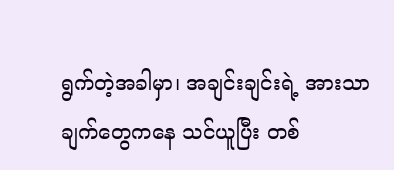ရွက်တဲ့အခါမှာ၊ အချင်းချင်းရဲ့ အားသာချက်တွေကနေ သင်ယူပြီး တစ်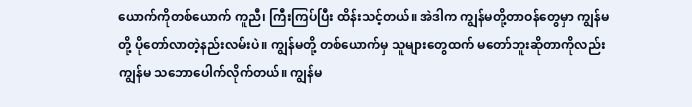ယောက်ကိုတစ်ယောက် ကူညီ၊ ကြီးကြပ်ပြီး ထိန်းသင့်တယ်။ အဲဒါက ကျွန်မတို့တာဝန်တွေမှာ ကျွန်မတို့ ပိုတော်လာတဲ့နည်းလမ်းပဲ။ ကျွန်မတို့ တစ်ယောက်မှ သူများတွေထက် မတော်ဘူးဆိုတာကိုလည်း ကျွန်မ သဘောပေါက်လိုက်တယ်။ ကျွန်မ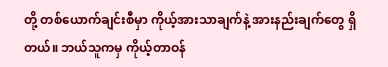တို့ တစ်ယောက်ချင်းစီမှာ ကိုယ့်အားသာချက်နဲ့ အားနည်းချက်တွေ ရှိတယ်။ ဘယ်သူကမှ ကိုယ့်တာဝန်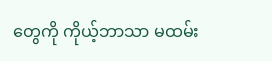တွေကို ကိုယ့်ဘာသာ မထမ်း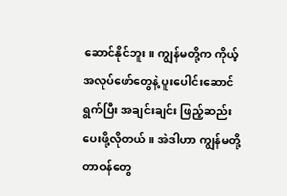ဆောင်နိုင်ဘူး။ ကျွန်မတို့က ကိုယ့်အလုပ်ဖော်တွေနဲ့ ပူးပေါင်းဆောင်ရွက်ပြီး အချင်းချင်း ဖြည့်ဆည်းပေးဖို့လိုတယ်။ အဲဒါဟာ ကျွန်မတို့တာဝန်တွေ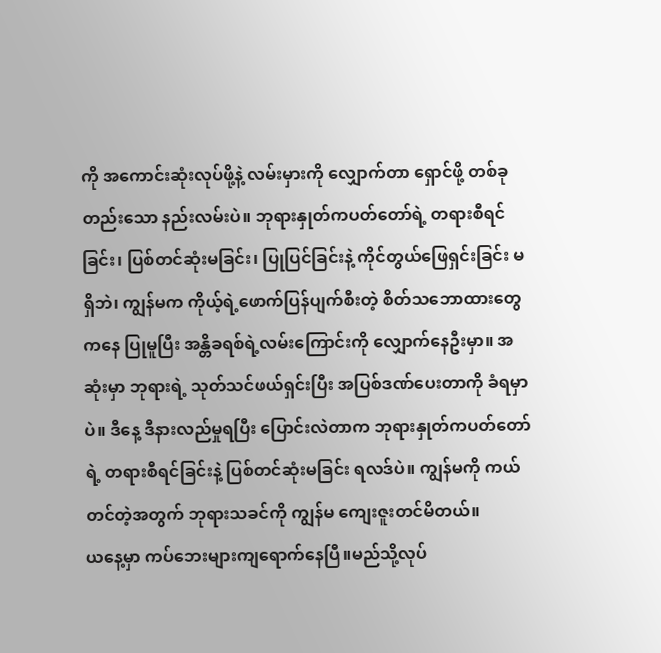ကို အကောင်းဆုံးလုပ်ဖို့နဲ့ လမ်းမှားကို လျှောက်တာ ရှောင်ဖို့ တစ်ခုတည်းသော နည်းလမ်းပဲ။ ဘုရားနှုတ်ကပတ်တော်ရဲ့ တရားစီရင်ခြင်း၊ ပြစ်တင်ဆုံးမခြင်း၊ ပြုပြင်ခြင်းနဲ့ ကိုင်တွယ်ဖြေရှင်းခြင်း မရှိဘဲ၊ ကျွန်မက ကိုယ့်ရဲ့ဖောက်ပြန်ပျက်စီးတဲ့ စိတ်သဘောထားတွေကနေ ပြုမူပြီး အန္တိခရစ်ရဲ့လမ်းကြောင်းကို လျှောက်နေဦးမှာ။ အဆုံးမှာ ဘုရားရဲ့ သုတ်သင်ဖယ်ရှင်းပြီး အပြစ်ဒဏ်ပေးတာကို ခံရမှာပဲ။ ဒီနေ့ ဒီနားလည်မှုရပြီး ပြောင်းလဲတာက ဘုရားနှုတ်ကပတ်တော်ရဲ့ တရားစီရင်ခြင်းနဲ့ ပြစ်တင်ဆုံးမခြင်း ရလဒ်ပဲ။ ကျွန်မကို ကယ်တင်တဲ့အတွက် ဘုရားသခင်ကို ကျွန်မ ကျေးဇူးတင်မိတယ်။
ယနေ့မှာ ကပ်ဘေးများကျရောက်နေပြီ။မည်သို့လုပ်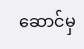ဆောင်မှ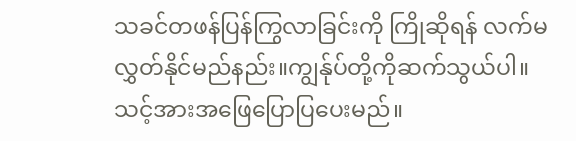သခင်တဖန်ပြန်ကြွလာခြင်းကို ကြိုဆိုရန် လက်မလွှတ်နိုင်မည်နည်း။ကျွန်ုပ်တို့ကိုဆက်သွယ်ပါ။သင့်အားအဖြေပြောပြပေးမည်။